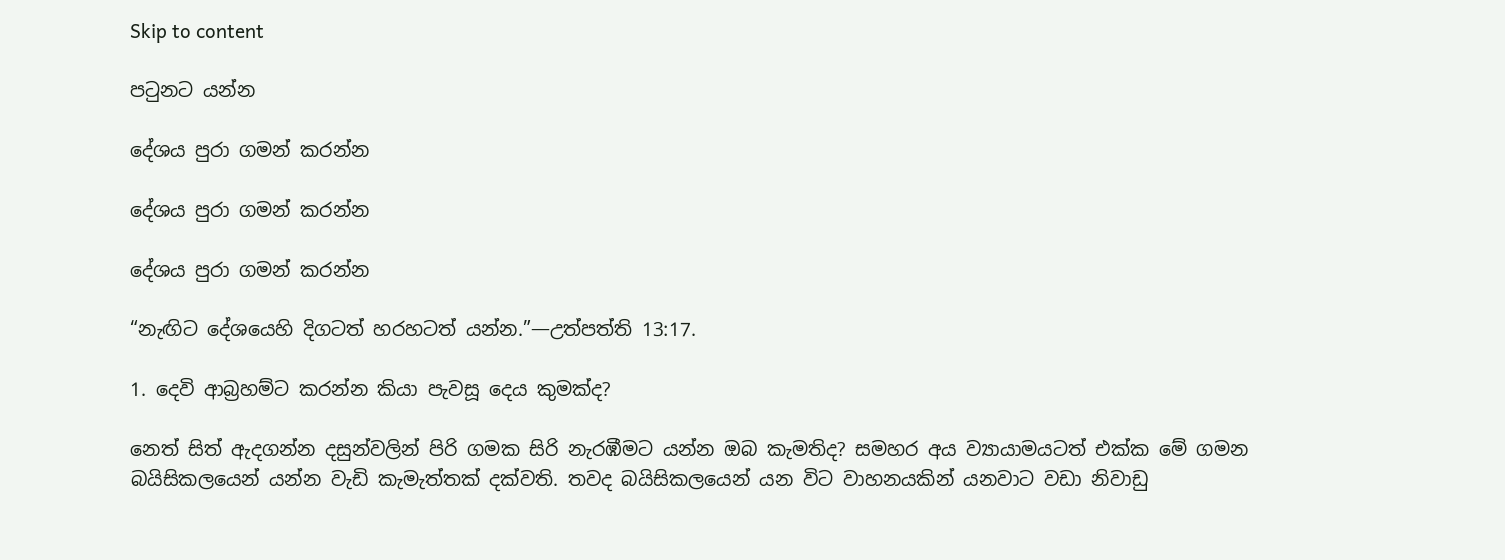Skip to content

පටුනට යන්න

දේශය පුරා ගමන් කරන්න

දේශය පුරා ගමන් කරන්න

දේශය පුරා ගමන් කරන්න

“නැඟිට දේශයෙහි දිගටත් හරහටත් යන්න.”—උත්පත්ති 13:17.

1. දෙවි ආබ්‍රහම්ට කරන්න කියා පැවසූ දෙය කුමක්ද?

නෙත් සිත් ඇදගන්න දසුන්වලින් පිරි ගමක සිරි නැරඹීමට යන්න ඔබ කැමතිද? සමහර අය ව්‍යායාමයටත් එක්ක මේ ගමන බයිසිකලයෙන් යන්න වැඩි කැමැත්තක් දක්වති. තවද බයිසිකලයෙන් යන විට වාහනයකින් යනවාට වඩා නිවාඩු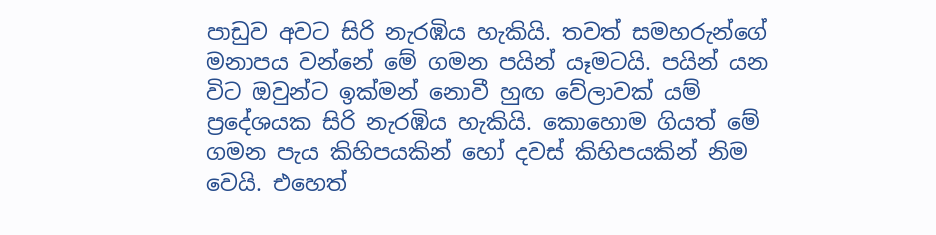පාඩුව අවට සිරි නැරඹිය හැකියි. තවත් සමහරුන්ගේ මනාපය වන්නේ මේ ගමන පයින් යෑමටයි. පයින් යන විට ඔවුන්ට ඉක්මන් නොවී හුඟ වේලාවක් යම් ප්‍රදේශයක සිරි නැරඹිය හැකියි. කොහොම ගියත් මේ ගමන පැය කිහිපයකින් හෝ දවස් කිහිපයකින් නිම වෙයි. එහෙත්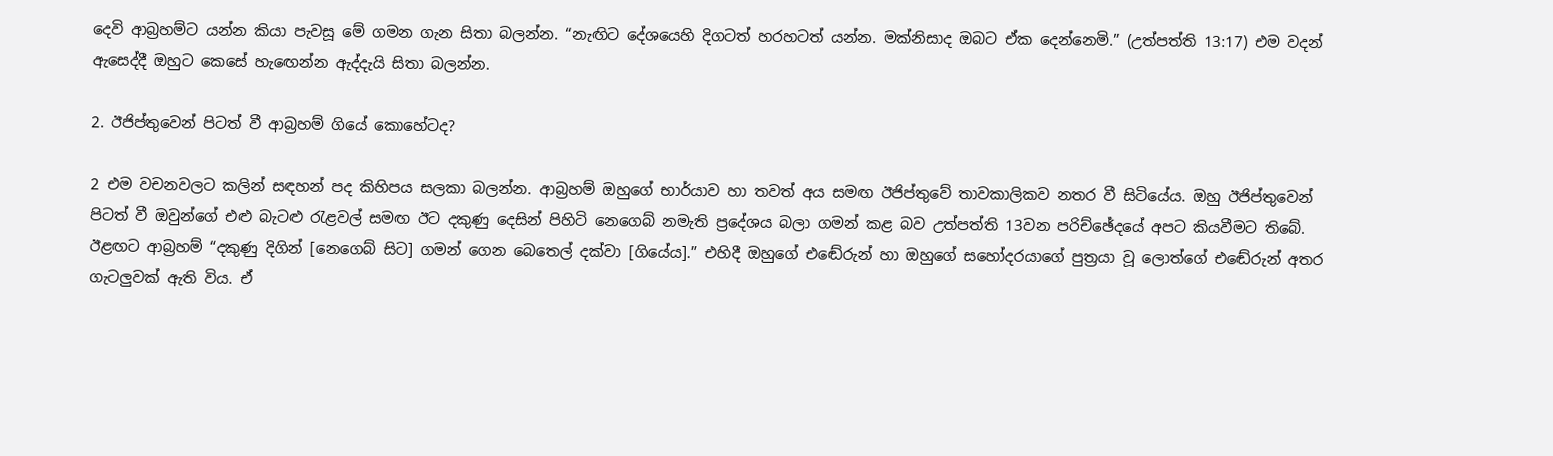දෙවි ආබ්‍රහම්ට යන්න කියා පැවසූ මේ ගමන ගැන සිතා බලන්න. “නැඟිට දේශයෙහි දිගටත් හරහටත් යන්න. මක්නිසාද ඔබට ඒක දෙන්නෙමි.” (උත්පත්ති 13:17) එම වදන් ඇසෙද්දී ඔහුට කෙසේ හැඟෙන්න ඇද්දැයි සිතා බලන්න.

2. ඊජිප්තුවෙන් පිටත් වී ආබ්‍රහම් ගියේ කොහේටද?

2 එම වචනවලට කලින් සඳහන් පද කිහිපය සලකා බලන්න. ආබ්‍රහම් ඔහුගේ භාර්යාව හා තවත් අය සමඟ ඊජිප්තුවේ තාවකාලිකව නතර වී සිටියේය. ඔහු ඊජිප්තුවෙන් පිටත් වී ඔවුන්ගේ එළු බැටළු රැළවල් සමඟ ඊට දකුණු දෙසින් පිහිටි නෙගෙබ් නමැති ප්‍රදේශය බලා ගමන් කළ බව උත්පත්ති 13වන පරිච්ඡේදයේ අපට කියවීමට තිබේ. ඊළඟට ආබ්‍රහම් “දකුණු දිගින් [නෙගෙබ් සිට] ගමන් ගෙන බෙතෙල් දක්වා [ගියේය].” එහිදී ඔහුගේ එඬේරුන් හා ඔහුගේ සහෝදරයාගේ පුත්‍රයා වූ ලොත්ගේ එඬේරුන් අතර ගැටලුවක් ඇති විය. ඒ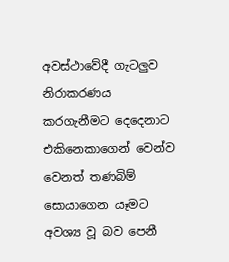අවස්ථාවේදී ගැටලුව නිරාකරණය කරගැනීමට දෙදෙනාට එකිනෙකාගෙන් වෙන්ව වෙනත් තණබිම් සොයාගෙන යෑමට අවශ්‍ය වූ බව පෙනී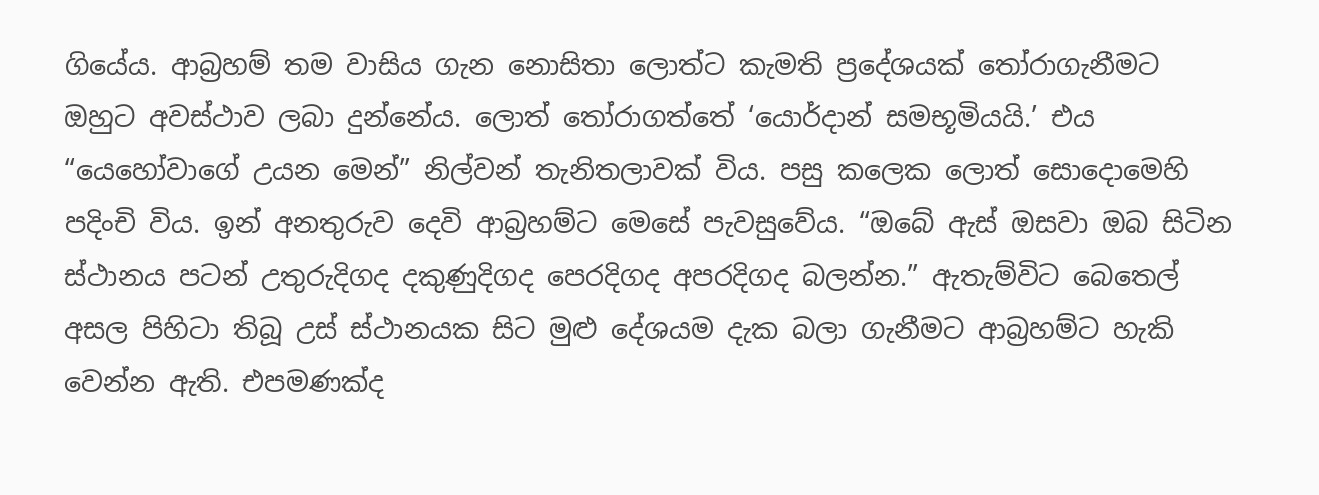ගියේය. ආබ්‍රහම් තම වාසිය ගැන නොසිතා ලොත්ට කැමති ප්‍රදේශයක් තෝරාගැනීමට ඔහුට අවස්ථාව ලබා දුන්නේය. ලොත් තෝරාගත්තේ ‘යොර්දාන් සමභූමියයි.’ එය “යෙහෝවාගේ උයන මෙන්” නිල්වන් තැනිතලාවක් විය. පසු කලෙක ලොත් සොදොමෙහි පදිංචි විය. ඉන් අනතුරුව දෙවි ආබ්‍රහම්ට මෙසේ පැවසුවේය. “ඔබේ ඇස් ඔසවා ඔබ සිටින ස්ථානය පටන් උතුරුදිගද දකුණුදිගද පෙරදිගද අපරදිගද බලන්න.” ඇතැම්විට බෙතෙල් අසල පිහිටා තිබූ උස් ස්ථානයක සිට මුළු දේශයම දැක බලා ගැනීමට ආබ්‍රහම්ට හැකි වෙන්න ඇති. එපමණක්ද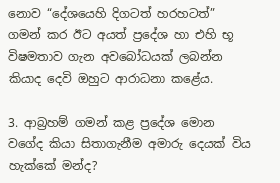නොව “දේශයෙහි දිගටත් හරහටත්” ගමන් කර ඊට අයත් ප්‍රදේශ හා එහි භූ විෂමතාව ගැන අවබෝධයක් ලබන්න කියාද දෙවි ඔහුට ආරාධනා කළේය.

3. ආබ්‍රහම් ගමන් කළ ප්‍රදේශ මොන වගේද කියා සිතාගැනීම අමාරු දෙයක් විය හැක්කේ මන්ද?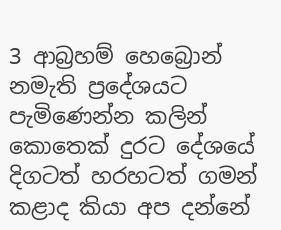3 ආබ්‍රහම් හෙබ්‍රොන් නමැති ප්‍රදේශයට පැමිණෙන්න කලින් කොතෙක් දුරට දේශයේ දිගටත් හරහටත් ගමන් කළාද කියා අප දන්නේ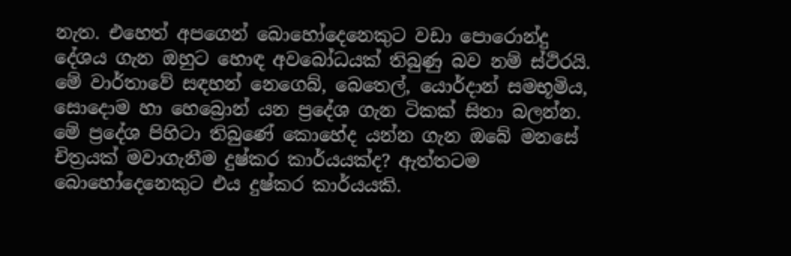නැත. එහෙත් අපගෙන් බොහෝදෙනෙකුට වඩා පොරොන්දු දේශය ගැන ඔහුට හොඳ අවබෝධයක් තිබුණු බව නම් ස්ථිරයි. මේ වාර්තාවේ සඳහන් නෙගෙබ්, බෙතෙල්, යොර්දාන් සමභූමිය, සොදොම හා හෙබ්‍රොන් යන ප්‍රදේශ ගැන ටිකක් සිතා බලන්න. මේ ප්‍රදේශ පිහිටා තිබුණේ කොහේද යන්න ගැන ඔබේ මනසේ චිත්‍රයක් මවාගැනීම දුෂ්කර කාර්යයක්ද? ඇත්තටම බොහෝදෙනෙකුට එය දුෂ්කර කාර්යයකි.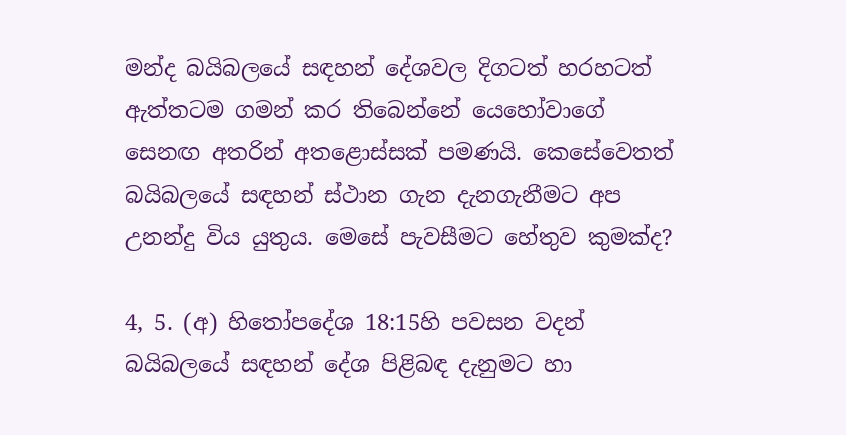මන්ද බයිබලයේ සඳහන් දේශවල දිගටත් හරහටත් ඇත්තටම ගමන් කර තිබෙන්නේ යෙහෝවාගේ සෙනඟ අතරින් අතළොස්සක් පමණයි. කෙසේවෙතත් බයිබලයේ සඳහන් ස්ථාන ගැන දැනගැනීමට අප උනන්දු විය යුතුය. මෙසේ පැවසීමට හේතුව කුමක්ද?

4, 5. (අ) හිතෝපදේශ 18:15හි පවසන වදන් බයිබලයේ සඳහන් දේශ පිළිබඳ දැනුමට හා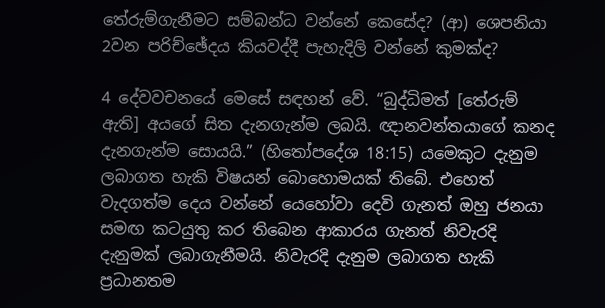තේරුම්ගැනීමට සම්බන්ධ වන්නේ කෙසේද? (ආ) ශෙපනියා 2වන පරිච්ඡේදය කියවද්දී පැහැදිලි වන්නේ කුමක්ද?

4 දේවවචනයේ මෙසේ සඳහන් වේ. “බුද්ධිමත් [තේරුම් ඇති] අයගේ සිත දැනගැන්ම ලබයි. ඥානවන්තයාගේ කනද දැනගැන්ම සොයයි.” (හිතෝපදේශ 18:15) යමෙකුට දැනුම ලබාගත හැකි විෂයන් බොහොමයක් තිබේ. එහෙත් වැදගත්ම දෙය වන්නේ යෙහෝවා දෙවි ගැනත් ඔහු ජනයා සමඟ කටයුතු කර තිබෙන ආකාරය ගැනත් නිවැරදි දැනුමක් ලබාගැනීමයි. නිවැරදි දැනුම ලබාගත හැකි ප්‍රධානතම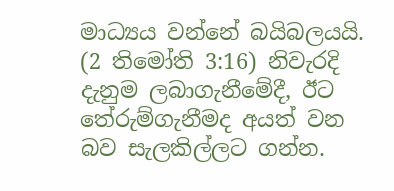මාධ්‍යය වන්නේ බයිබලයයි. (2 තිමෝති 3:16) නිවැරදි දැනුම ලබාගැනීමේදී, ඊට තේරුම්ගැනීමද අයත් වන බව සැලකිල්ලට ගන්න.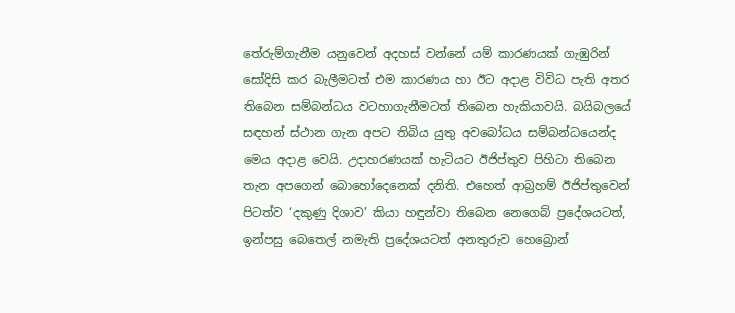තේරුම්ගැනීම යනුවෙන් අදහස් වන්නේ යම් කාරණයක් ගැඹුරින් සෝදිසි කර බැලීමටත් එම කාරණය හා ඊට අදාළ විවිධ පැති අතර තිබෙන සම්බන්ධය වටහාගැනීමටත් තිබෙන හැකියාවයි. බයිබලයේ සඳහන් ස්ථාන ගැන අපට තිබිය යුතු අවබෝධය සම්බන්ධයෙන්ද මෙය අදාළ වෙයි. උදාහරණයක් හැටියට ඊජිප්තුව පිහිටා තිබෙන තැන අපගෙන් බොහෝදෙනෙක් දනිති. එහෙත් ආබ්‍රහම් ඊජිප්තුවෙන් පිටත්ව ‘දකුණු දිශාව’ කියා හඳුන්වා තිබෙන නෙගෙබ් ප්‍රදේශයටත්, ඉන්පසු බෙතෙල් නමැති ප්‍රදේශයටත් අනතුරුව හෙබ්‍රොන්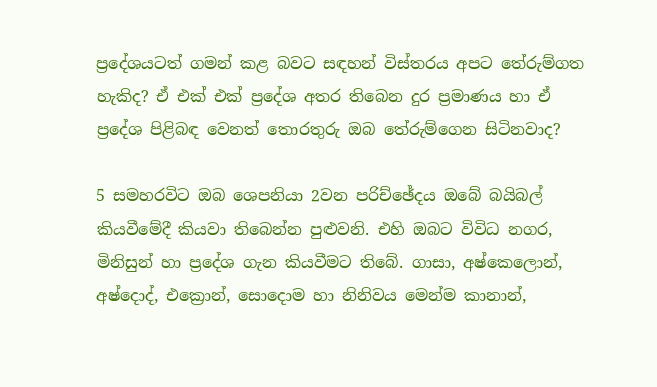ප්‍රදේශයටත් ගමන් කළ බවට සඳහන් විස්තරය අපට තේරුම්ගත හැකිද? ඒ එක් එක් ප්‍රදේශ අතර තිබෙන දුර ප්‍රමාණය හා ඒ ප්‍රදේශ පිළිබඳ වෙනත් තොරතුරු ඔබ තේරුම්ගෙන සිටිනවාද?

5 සමහරවිට ඔබ ශෙපනියා 2වන පරිච්ඡේදය ඔබේ බයිබල් කියවීමේදී කියවා තිබෙන්න පුළුවනි. එහි ඔබට විවිධ නගර, මිනිසුන් හා ප්‍රදේශ ගැන කියවීමට තිබේ. ගාසා, අෂ්කෙලොන්, අෂ්දොද්, එක්‍රොන්, සොදොම හා නිනිවය මෙන්ම කානාන්,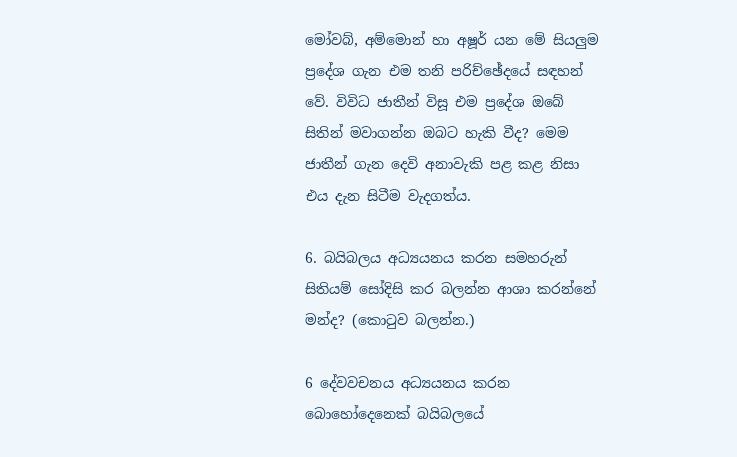මෝවබ්, අම්මොන් හා අෂූර් යන මේ සියලුම ප්‍රදේශ ගැන එම තනි පරිච්ඡේදයේ සඳහන් වේ. විවිධ ජාතීන් විසූ එම ප්‍රදේශ ඔබේ සිතින් මවාගන්න ඔබට හැකි වීද? මෙම ජාතීන් ගැන දෙවි අනාවැකි පළ කළ නිසා එය දැන සිටීම වැදගත්ය.

6. බයිබලය අධ්‍යයනය කරන සමහරුන් සිතියම් සෝදිසි කර බලන්න ආශා කරන්නේ මන්ද? (කොටුව බලන්න.)

6 දේවවචනය අධ්‍යයනය කරන බොහෝදෙනෙක් බයිබලයේ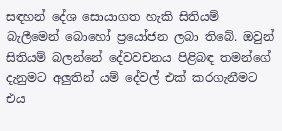සඳහන් දේශ සොයාගත හැකි සිතියම් බැලීමෙන් බොහෝ ප්‍රයෝජන ලබා තිබේ. ඔවුන් සිතියම් බලන්නේ දේවවචනය පිළිබඳ තමන්ගේ දැනුමට අලුතින් යම් දේවල් එක් කරගැනීමට එය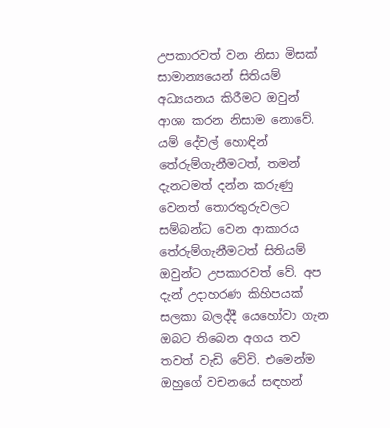උපකාරවත් වන නිසා මිසක් සාමාන්‍යයෙන් සිතියම් අධ්‍යයනය කිරීමට ඔවුන් ආශා කරන නිසාම නොවේ. යම් දේවල් හොඳින් තේරුම්ගැනීමටත්, තමන් දැනටමත් දන්න කරුණු වෙනත් තොරතුරුවලට සම්බන්ධ වෙන ආකාරය තේරුම්ගැනීමටත් සිතියම් ඔවුන්ට උපකාරවත් වේ. අප දැන් උදාහරණ කිහිපයක් සලකා බලද්දී යෙහෝවා ගැන ඔබට තිබෙන අගය තව තවත් වැඩි වේවි. එමෙන්ම ඔහුගේ වචනයේ සඳහන්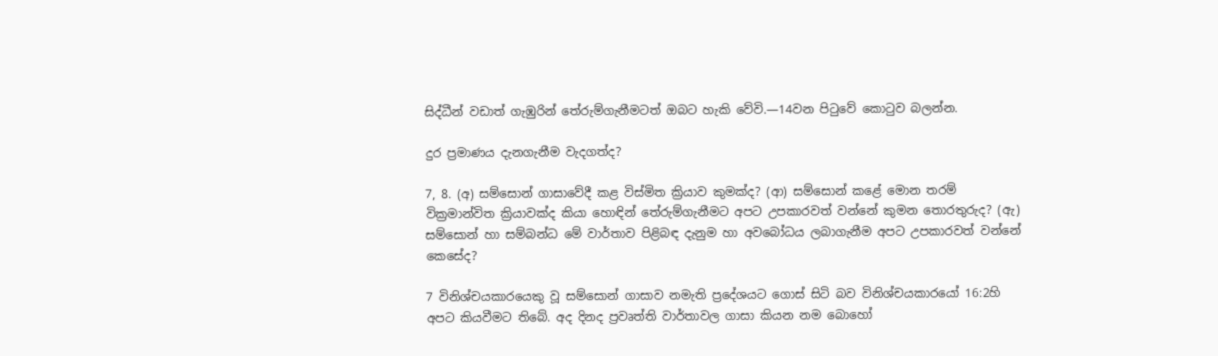සිද්ධීන් වඩාත් ගැඹුරින් තේරුම්ගැනීමටත් ඔබට හැකි වේවි.—14වන පිටුවේ කොටුව බලන්න.

දුර ප්‍රමාණය දැනගැනීම වැදගත්ද?

7, 8. (අ) සම්සොන් ගාසාවේදී කළ විස්මිත ක්‍රියාව කුමක්ද? (ආ) සම්සොන් කළේ මොන තරම් වික්‍රමාන්විත ක්‍රියාවක්ද කියා හොඳින් තේරුම්ගැනීමට අපට උපකාරවත් වන්නේ කුමන තොරතුරුද? (ඇ) සම්සොන් හා සම්බන්ධ මේ වාර්තාව පිළිබඳ දැනුම හා අවබෝධය ලබාගැනීම අපට උපකාරවත් වන්නේ කෙසේද?

7 විනිශ්චයකාරයෙකු වූ සම්සොන් ගාසාව නමැති ප්‍රදේශයට ගොස් සිටි බව විනිශ්චයකාරයෝ 16:2හි අපට කියවීමට තිබේ. අද දිනද ප්‍රවෘත්ති වාර්තාවල ගාසා කියන නම බොහෝ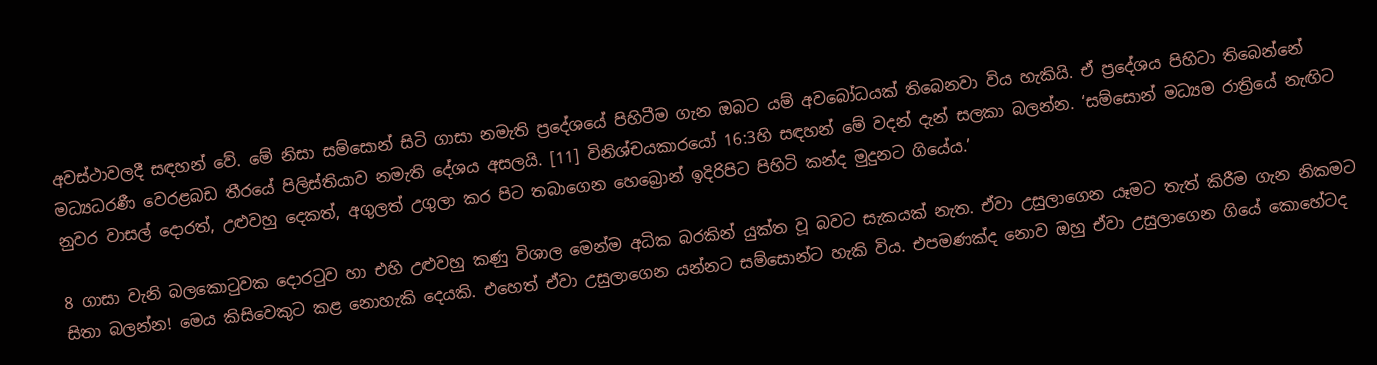අවස්ථාවලදී සඳහන් වේ. මේ නිසා සම්සොන් සිටි ගාසා නමැති ප්‍රදේශයේ පිහිටීම ගැන ඔබට යම් අවබෝධයක් තිබෙනවා විය හැකියි. ඒ ප්‍රදේශය පිහිටා තිබෙන්නේ මධ්‍යධරණී වෙරළබඩ තීරයේ පිලිස්තියාව නමැති දේශය අසලයි. [11] විනිශ්චයකාරයෝ 16:3හි සඳහන් මේ වදන් දැන් සලකා බලන්න. ‘සම්සොන් මධ්‍යම රාත්‍රියේ නැඟිට නුවර වාසල් දොරත්, උළුවහු දෙකත්, අගුලත් උගුලා කර පිට තබාගෙන හෙබ්‍රොන් ඉදිරිපිට පිහිටි කන්ද මුදුනට ගියේය.’

8 ගාසා වැනි බලකොටුවක දොරටුව හා එහි උළුවහු කණු විශාල මෙන්ම අධික බරකින් යුක්ත වූ බවට සැකයක් නැත. ඒවා උසුලාගෙන යෑමට තැත් කිරීම ගැන නිකමට සිතා බලන්න! මෙය කිසිවෙකුට කළ නොහැකි දෙයකි. එහෙත් ඒවා උසුලාගෙන යන්නට සම්සොන්ට හැකි විය. එපමණක්ද නොව ඔහු ඒවා උසුලාගෙන ගියේ කොහේටද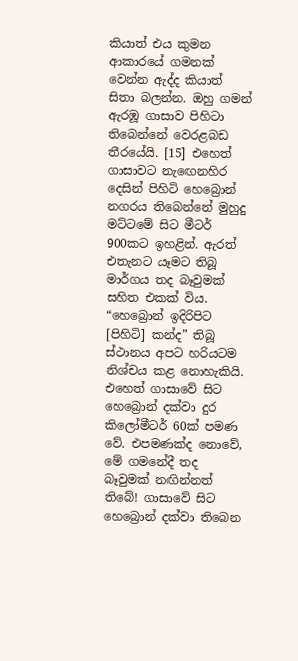කියාත් එය කුමන ආකාරයේ ගමනක් වෙන්න ඇද්ද කියාත් සිතා බලන්න. ඔහු ගමන් ඇරඹූ ගාසාව පිහිටා තිබෙන්නේ වෙරළබඩ තීරයේයි. [15] එහෙත් ගාසාවට නැඟෙනහිර දෙසින් පිහිටි හෙබ්‍රොන් නගරය තිබෙන්නේ මුහුදු මට්ටමේ සිට මීටර් 900කට ඉහළින්. ඇරත් එතැනට යෑමට තිබූ මාර්ගය තද බෑවුමක් සහිත එකක් විය. “හෙබ්‍රොන් ඉදිරිපිට [පිහිටි] කන්ද” තිබූ ස්ථානය අපට හරියටම නිශ්චය කළ නොහැකියි. එහෙත් ගාසාවේ සිට හෙබ්‍රොන් දක්වා දුර කිලෝමීටර් 60ක් පමණ වේ. එපමණක්ද නොවේ, මේ ගමනේදී තද බෑවුමක් නඟින්නත් තිබේ! ගාසාවේ සිට හෙබ්‍රොන් දක්වා තිබෙන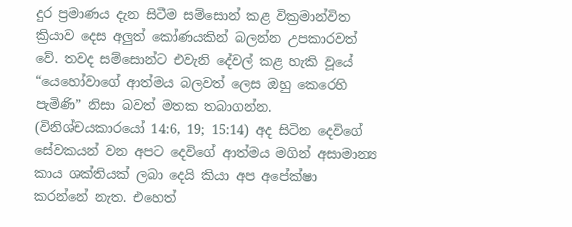දුර ප්‍රමාණය දැන සිටීම සම්සොන් කළ වික්‍රමාන්විත ක්‍රියාව දෙස අලුත් කෝණයකින් බලන්න උපකාරවත් වේ. තවද සම්සොන්ට එවැනි දේවල් කළ හැකි වූයේ “යෙහෝවාගේ ආත්මය බලවත් ලෙස ඔහු කෙරෙහි පැමිණි” නිසා බවත් මතක තබාගන්න. (විනිශ්චයකාරයෝ 14:6, 19; 15:14) අද සිටින දෙවිගේ සේවකයන් වන අපට දෙවිගේ ආත්මය මගින් අසාමාන්‍ය කාය ශක්තියක් ලබා දෙයි කියා අප අපේක්ෂා කරන්නේ නැත. එහෙත්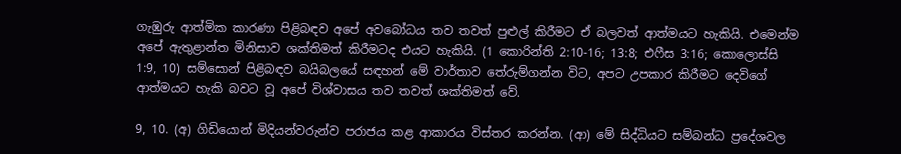ගැඹුරු ආත්මික කාරණා පිළිබඳව අපේ අවබෝධය තව තවත් පුළුල් කිරීමට ඒ බලවත් ආත්මයට හැකියි. එමෙන්ම අපේ ඇතුළාන්ත මිනිසාව ශක්තිමත් කිරීමටද එයට හැකියි. (1 කොරින්ති 2:10-16; 13:8; එෆීස 3:16; කොලොස්සි 1:9, 10) සම්සොන් පිළිබඳව බයිබලයේ සඳහන් මේ වාර්තාව තේරුම්ගන්න විට, අපට උපකාර කිරීමට දෙවිගේ ආත්මයට හැකි බවට වූ අපේ විශ්වාසය තව තවත් ශක්තිමත් වේ.

9, 10. (අ) ගිඩියොන් මිදියන්වරුන්ව පරාජය කළ ආකාරය විස්තර කරන්න. (ආ) මේ සිද්ධියට සම්බන්ධ ප්‍රදේශවල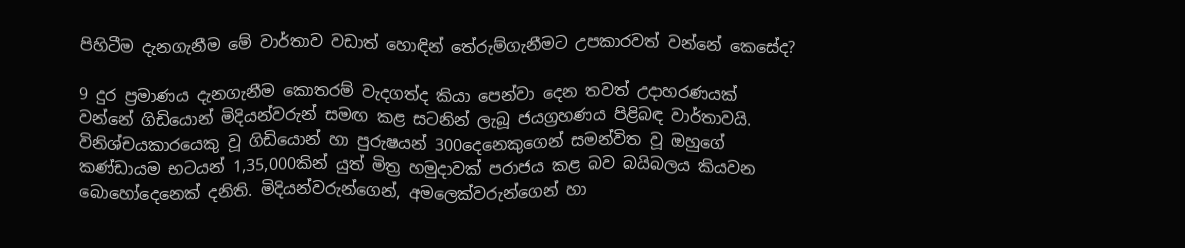පිහිටීම දැනගැනීම මේ වාර්තාව වඩාත් හොඳින් තේරුම්ගැනීමට උපකාරවත් වන්නේ කෙසේද?

9 දුර ප්‍රමාණය දැනගැනීම කොතරම් වැදගත්ද කියා පෙන්වා දෙන තවත් උදාහරණයක් වන්නේ ගිඩියොන් මිදියන්වරුන් සමඟ කළ සටනින් ලැබූ ජයග්‍රහණය පිළිබඳ වාර්තාවයි. විනිශ්චයකාරයෙකු වූ ගිඩියොන් හා පුරුෂයන් 300දෙනෙකුගෙන් සමන්විත වූ ඔහුගේ කණ්ඩායම භටයන් 1,35,000කින් යුත් මිත්‍ර හමුදාවක් පරාජය කළ බව බයිබලය කියවන බොහෝදෙනෙක් දනිති. මිදියන්වරුන්ගෙන්, අමලෙක්වරුන්ගෙන් හා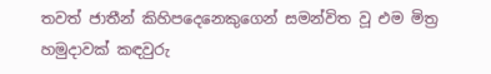තවත් ජාතීන් කිහිපදෙනෙකුගෙන් සමන්විත වූ එම මිත්‍ර හමුදාවක් කඳවුරු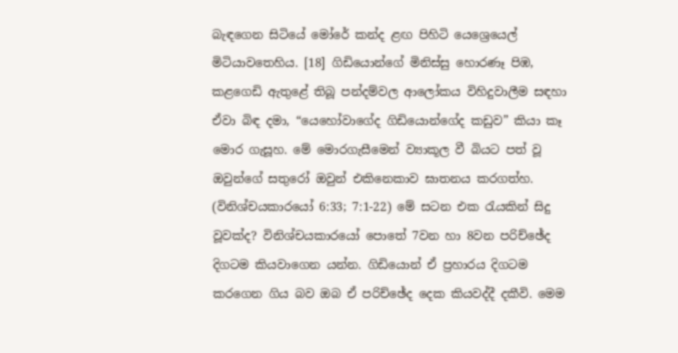බැඳගෙන සිටියේ මෝරේ කන්ද ළඟ පිහිටි යෙශ්‍රෙයෙල් මිටියාවතෙහිය. [18] ගිඩියොන්ගේ මිනිස්සු හොරණෑ පිඹ, කළගෙඩි ඇතුළේ තිබූ පන්දම්වල ආලෝකය විහිදුවාලීම සඳහා ඒවා බිඳ දමා, “යෙහෝවාගේද ගිඩියොන්ගේද කඩුව” කියා කෑ මොර ගැසූහ. මේ මොරගැසීමෙන් ව්‍යාකූල වී බියට පත් වූ ඔවුන්ගේ සතුරෝ ඔවුන් එකිනෙකාව ඝාතනය කරගත්හ. (විනිශ්චයකාරයෝ 6:33; 7:1-22) මේ සටන එක රැයකින් සිදු වූවක්ද? විනිශ්චයකාරයෝ පොතේ 7වන හා 8වන පරිච්ඡේද දිගටම කියවාගෙන යන්න. ගිඩියොන් ඒ ප්‍රහාරය දිගටම කරගෙන ගිය බව ඔබ ඒ පරිච්ඡේද දෙක කියවද්දී දකීවි. මෙම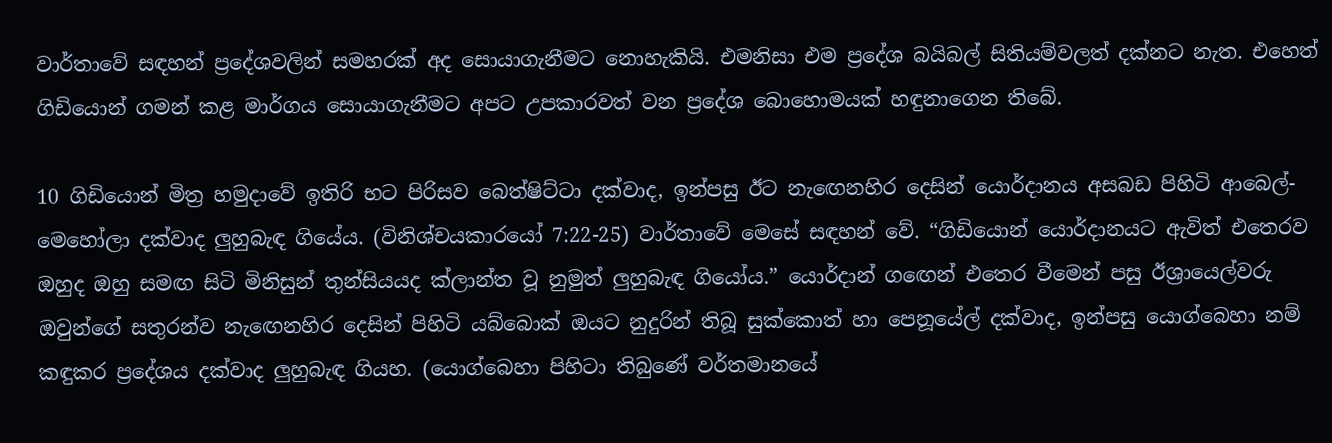වාර්තාවේ සඳහන් ප්‍රදේශවලින් සමහරක් අද සොයාගැනීමට නොහැකියි. එමනිසා එම ප්‍රදේශ බයිබල් සිතියම්වලත් දක්නට නැත. එහෙත් ගිඩියොන් ගමන් කළ මාර්ගය සොයාගැනීමට අපට උපකාරවත් වන ප්‍රදේශ බොහොමයක් හඳුනාගෙන තිබේ.

10 ගිඩියොන් මිත්‍ර හමුදාවේ ඉතිරි භට පිරිසව බෙත්ෂිට්ටා දක්වාද, ඉන්පසු ඊට නැඟෙනහිර දෙසින් යොර්දානය අසබඩ පිහිටි ආබෙල්-මෙහෝලා දක්වාද ලුහුබැඳ ගියේය. (විනිශ්චයකාරයෝ 7:22-25) වාර්තාවේ මෙසේ සඳහන් වේ. “ගිඩියොන් යොර්දානයට ඇවිත් එතෙරව ඔහුද ඔහු සමඟ සිටි මිනිසුන් තුන්සියයද ක්ලාන්ත වූ නුමුත් ලුහුබැඳ ගියෝය.” යොර්දාන් ගඟෙන් එතෙර වීමෙන් පසු ඊශ්‍රායෙල්වරු ඔවුන්ගේ සතුරන්ව නැඟෙනහිර දෙසින් පිහිටි යබ්බොක් ඔයට නුදුරින් තිබූ සුක්කොත් හා පෙනූයේල් දක්වාද, ඉන්පසු යොග්බෙහා නම් කඳුකර ප්‍රදේශය දක්වාද ලුහුබැඳ ගියහ. (යොග්බෙහා පිහිටා තිබුණේ වර්තමානයේ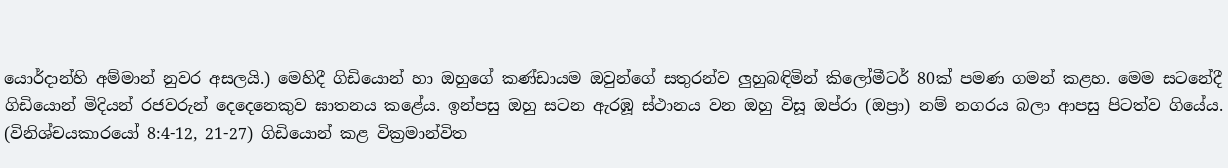යොර්දාන්හි අම්මාන් නුවර අසලයි.) මෙහිදී ගිඩියොන් හා ඔහුගේ කණ්ඩායම ඔවුන්ගේ සතුරන්ව ලුහුබඳිමින් කිලෝමීටර් 80ක් පමණ ගමන් කළහ. මෙම සටනේදී ගිඩියොන් මිදියන් රජවරුන් දෙදෙනෙකුව ඝාතනය කළේය. ඉන්පසු ඔහු සටන ඇරඹූ ස්ථානය වන ඔහු විසූ ඔප්රා (ඔප්‍රා) නම් නගරය බලා ආපසු පිටත්ව ගියේය. (විනිශ්චයකාරයෝ 8:4-12, 21-27) ගිඩියොන් කළ වික්‍රමාන්විත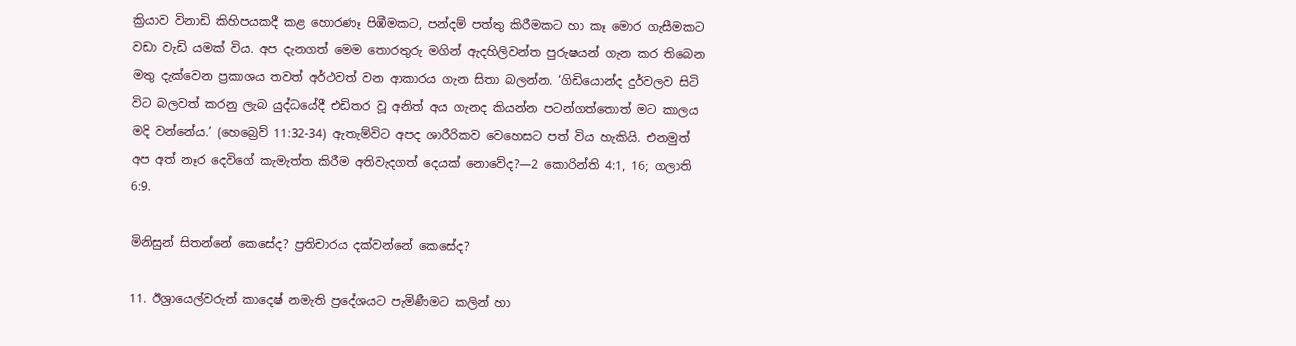ක්‍රියාව විනාඩි කිහිපයකදී කළ හොරණෑ පිඹීමකට, පන්දම් පත්තු කිරීමකට හා කෑ මොර ගැසීමකට වඩා වැඩි යමක් විය. අප දැනගත් මෙම තොරතුරු මගින් ඇදහිලිවන්ත පුරුෂයන් ගැන කර තිබෙන මතු දැක්වෙන ප්‍රකාශය තවත් අර්ථවත් වන ආකාරය ගැන සිතා බලන්න. ‘ගිඩියොන්ද දුර්වලව සිටි විට බලවත් කරනු ලැබ යුද්ධයේදී එඩිතර වූ අනිත් අය ගැනද කියන්න පටන්ගත්තොත් මට කාලය මදි වන්නේය.’ (හෙබ්‍රෙව් 11:32-34) ඇතැම්විට අපද ශාරීරිකව වෙහෙසට පත් විය හැකියි. එනමුත් අප අත් නෑර දෙවිගේ කැමැත්ත කිරීම අතිවැදගත් දෙයක් නොවේද?—2 කොරින්ති 4:1, 16; ගලාති 6:9.

මිනිසුන් සිතන්නේ කෙසේද? ප්‍රතිචාරය දක්වන්නේ කෙසේද?

11. ඊශ්‍රායෙල්වරුන් කාදෙෂ් නමැති ප්‍රදේශයට පැමිණීමට කලින් හා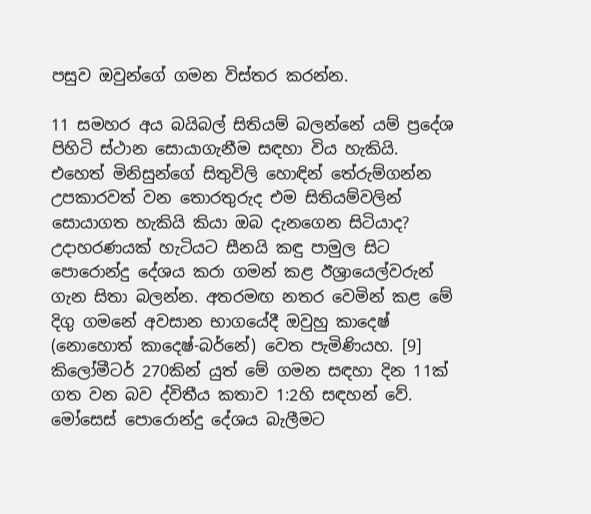පසුව ඔවුන්ගේ ගමන විස්තර කරන්න.

11 සමහර අය බයිබල් සිතියම් බලන්නේ යම් ප්‍රදේශ පිහිටි ස්ථාන සොයාගැනීම සඳහා විය හැකියි. එහෙත් මිනිසුන්ගේ සිතුවිලි හොඳින් තේරුම්ගන්න උපකාරවත් වන තොරතුරුද එම සිතියම්වලින් සොයාගත හැකියි කියා ඔබ දැනගෙන සිටියාද? උදාහරණයක් හැටියට සීනයි කඳු පාමුල සිට පොරොන්දු දේශය කරා ගමන් කළ ඊශ්‍රායෙල්වරුන් ගැන සිතා බලන්න. අතරමඟ නතර වෙමින් කළ මේ දිගු ගමනේ අවසාන භාගයේදී ඔවුහු කාදෙෂ් (නොහොත් කාදෙෂ්-බර්නේ) වෙත පැමිණියහ. [9] කිලෝමීටර් 270කින් යුත් මේ ගමන සඳහා දින 11ක් ගත වන බව ද්විතීය කතාව 1:2හි සඳහන් වේ. මෝසෙස් පොරොන්දු දේශය බැලීමට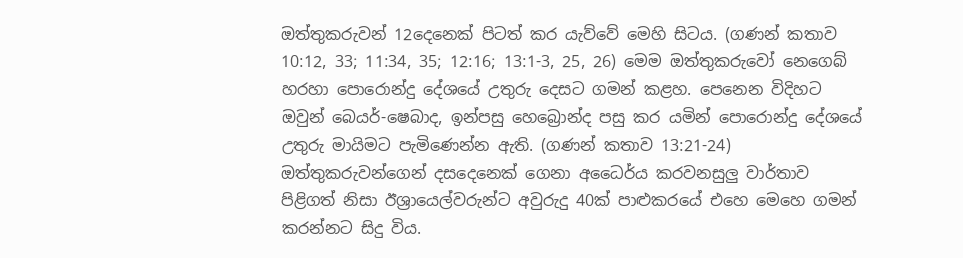ඔත්තුකරුවන් 12දෙනෙක් පිටත් කර යැව්වේ මෙහි සිටය. (ගණන් කතාව 10:12, 33; 11:34, 35; 12:16; 13:1-3, 25, 26) මෙම ඔත්තුකරුවෝ නෙගෙබ් හරහා පොරොන්දු දේශයේ උතුරු දෙසට ගමන් කළහ. පෙනෙන විදිහට ඔවුන් බෙයර්-ෂෙබාද, ඉන්පසු හෙබ්‍රොන්ද පසු කර යමින් පොරොන්දු දේශයේ උතුරු මායිමට පැමිණෙන්න ඇති. (ගණන් කතාව 13:21-24) ඔත්තුකරුවන්ගෙන් දසදෙනෙක් ගෙනා අධෛර්ය කරවනසුලු වාර්තාව පිළිගත් නිසා ඊශ්‍රායෙල්වරුන්ට අවුරුදු 40ක් පාළුකරයේ එහෙ මෙහෙ ගමන් කරන්නට සිදු විය.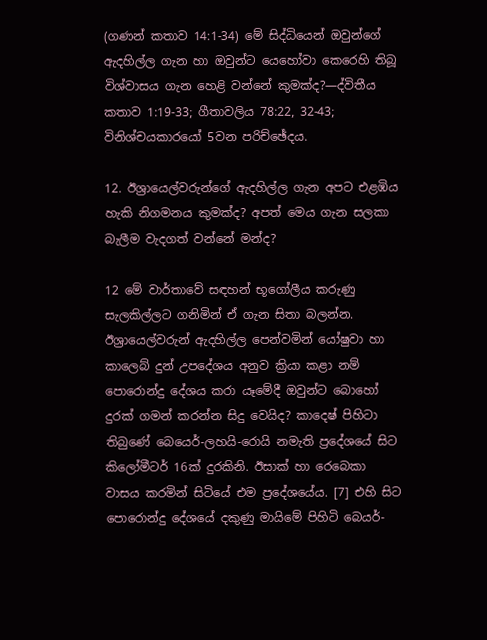(ගණන් කතාව 14:1-34) මේ සිද්ධියෙන් ඔවුන්ගේ ඇදහිල්ල ගැන හා ඔවුන්ට යෙහෝවා කෙරෙහි තිබූ විශ්වාසය ගැන හෙළි වන්නේ කුමක්ද?—ද්විතීය කතාව 1:19-33; ගීතාවලිය 78:22, 32-43; විනිශ්චයකාරයෝ 5වන පරිච්ඡේදය.

12. ඊශ්‍රායෙල්වරුන්ගේ ඇදහිල්ල ගැන අපට එළඹිය හැකි නිගමනය කුමක්ද? අපත් මෙය ගැන සලකා බැලීම වැදගත් වන්නේ මන්ද?

12 මේ වාර්තාවේ සඳහන් භූගෝලීය කරුණු සැලකිල්ලට ගනිමින් ඒ ගැන සිතා බලන්න. ඊශ්‍රායෙල්වරුන් ඇදහිල්ල පෙන්වමින් යෝෂුවා හා කාලෙබ් දුන් උපදේශය අනුව ක්‍රියා කළා නම් පොරොන්දු දේශය කරා යෑමේදී ඔවුන්ට බොහෝ දුරක් ගමන් කරන්න සිදු වෙයිද? කාදෙෂ් පිහිටා තිබුණේ බෙයෙර්-ලහයි-රොයි නමැති ප්‍රදේශයේ සිට කිලෝමීටර් 16ක් දුරකිනි. ඊසාක් හා රෙබෙකා වාසය කරමින් සිටියේ එම ප්‍රදේශයේය. [7] එහි සිට පොරොන්දු දේශයේ දකුණු මායිමේ පිහිටි බෙයර්-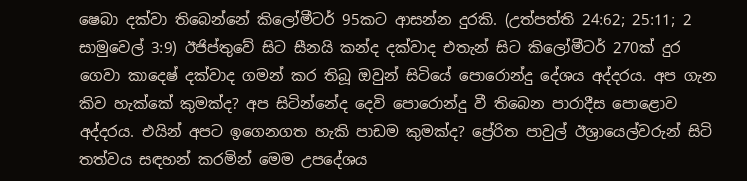ෂෙබා දක්වා තිබෙන්නේ කිලෝමීටර් 95කට ආසන්න දුරකි. (උත්පත්ති 24:62; 25:11; 2 සාමුවෙල් 3:9) ඊජිප්තුවේ සිට සීනයි කන්ද දක්වාද එතැන් සිට කිලෝමීටර් 270ක් දුර ගෙවා කාදෙෂ් දක්වාද ගමන් කර තිබූ ඔවුන් සිටියේ පොරොන්දු දේශය අද්දරය. අප ගැන කිව හැක්කේ කුමක්ද? අප සිටින්නේද දෙවි පොරොන්දු වී තිබෙන පාරාදීස පොළොව අද්දරය. එයින් අපට ඉගෙනගත හැකි පාඩම කුමක්ද? ප්‍රේරිත පාවුල් ඊශ්‍රායෙල්වරුන් සිටි තත්වය සඳහන් කරමින් මෙම උපදේශය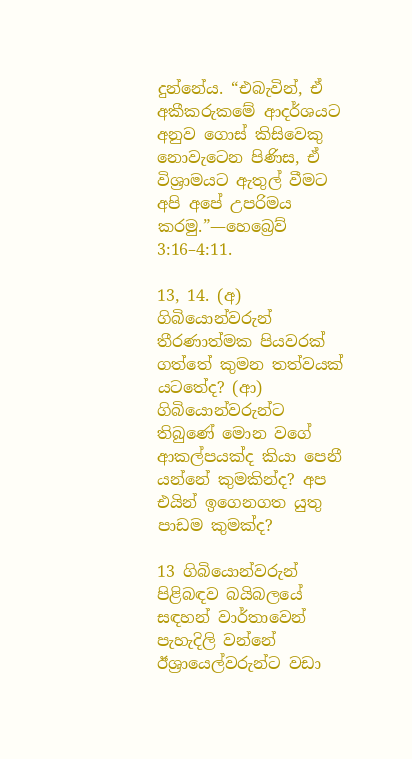දුන්නේය. “එබැවින්, ඒ අකීකරුකමේ ආදර්ශයට අනුව ගොස් කිසිවෙකු නොවැටෙන පිණිස, ඒ විශ්‍රාමයට ඇතුල් වීමට අපි අපේ උපරිමය කරමු.”—හෙබ්‍රෙව් 3:16–4:11.

13, 14. (අ) ගිබියොන්වරුන් තීරණාත්මක පියවරක් ගත්තේ කුමන තත්වයක් යටතේද? (ආ) ගිබියොන්වරුන්ට තිබුණේ මොන වගේ ආකල්පයක්ද කියා පෙනී යන්නේ කුමකින්ද? අප එයින් ඉගෙනගත යුතු පාඩම කුමක්ද?

13 ගිබියොන්වරුන් පිළිබඳව බයිබලයේ සඳහන් වාර්තාවෙන් පැහැදිලි වන්නේ ඊශ්‍රායෙල්වරුන්ට වඩා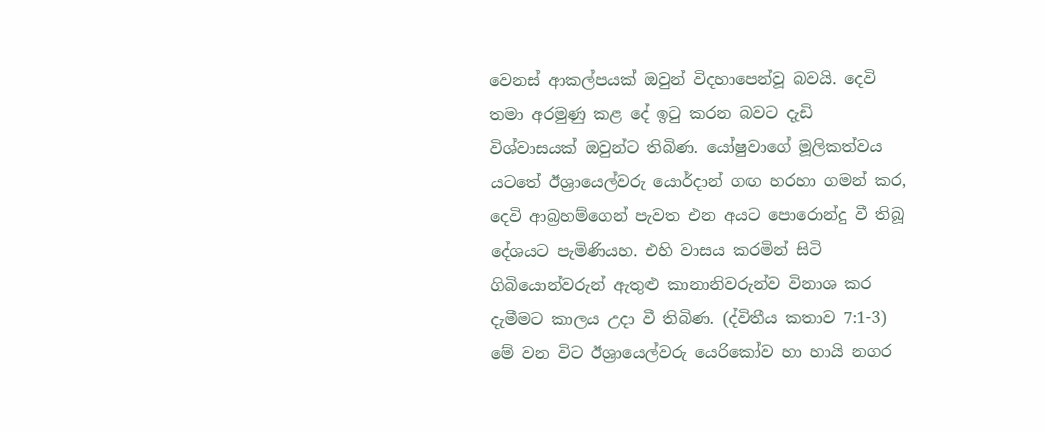වෙනස් ආකල්පයක් ඔවුන් විදහාපෙන්වූ බවයි. දෙවි තමා අරමුණු කළ දේ ඉටු කරන බවට දැඩි විශ්වාසයක් ඔවුන්ට තිබිණ. යෝෂුවාගේ මූලිකත්වය යටතේ ඊශ්‍රායෙල්වරු යොර්දාන් ගඟ හරහා ගමන් කර, දෙවි ආබ්‍රහම්ගෙන් පැවත එන අයට පොරොන්දු වී තිබූ දේශයට පැමිණියහ. එහි වාසය කරමින් සිටි ගිබියොන්වරුන් ඇතුළු කානානිවරුන්ව විනාශ කර දැමීමට කාලය උදා වී තිබිණ. (ද්විතීය කතාව 7:1-3) මේ වන විට ඊශ්‍රායෙල්වරු යෙරිකෝව හා හායි නගර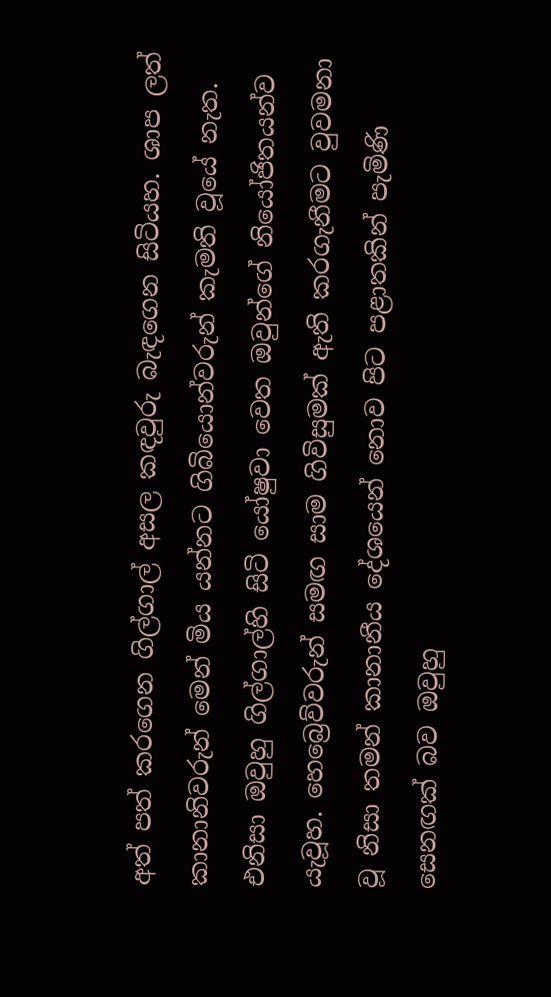අත් පත් කරගෙන ගිල්ගාල් අසල කඳවුරු බැඳගෙන සිටියහ. ශාප ලත් කානානිවරුන් මෙන් මිය යන්නට ගිබියොන්වරුන් කැමති වූයේ නැත. එනිසා ඔවුහු ගිල්ගාල්හි සිටි යෝෂුවා වෙත ඔවුන්ගේ නියෝජිතයන්ව යැවූහ. හෙබ්‍රෙව්වරුන් සමඟ සාම ගිවිසුමක් ඇති කරගැනීමට වුවමනා වූ නිසා තමන් කානානීය දේශයෙන් නොව පිට පළාතකින් පැමිණි සෙනඟක් බව ඔවුහු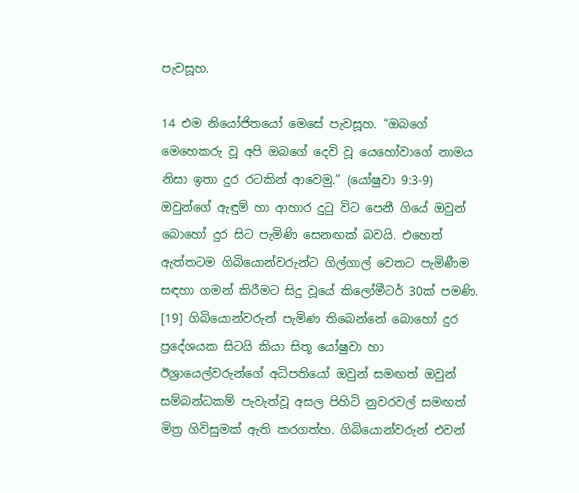පැවසූහ.

14 එම නියෝජිතයෝ මෙසේ පැවසූහ. “ඔබගේ මෙහෙකරු වූ අපි ඔබගේ දෙවි වූ යෙහෝවාගේ නාමය නිසා ඉතා දුර රටකින් ආවෙමු.” (යෝෂුවා 9:3-9) ඔවුන්ගේ ඇඳුම් හා ආහාර දුටු විට පෙනී ගියේ ඔවුන් බොහෝ දුර සිට පැමිණි සෙනඟක් බවයි. එහෙත් ඇත්තටම ගිබියොන්වරුන්ට ගිල්ගාල් වෙතට පැමිණීම සඳහා ගමන් කිරීමට සිදු වූයේ කිලෝමීටර් 30ක් පමණි. [19] ගිබියොන්වරුන් පැමිණ තිබෙන්නේ බොහෝ දුර ප්‍රදේශයක සිටයි කියා සිතූ යෝෂුවා හා ඊශ්‍රායෙල්වරුන්ගේ අධිපතියෝ ඔවුන් සමඟත් ඔවුන් සම්බන්ධකම් පැවැත්වූ අසල පිහිටි නුවරවල් සමඟත් මිත්‍ර ගිවිසුමක් ඇති කරගත්හ. ගිබියොන්වරුන් එවන්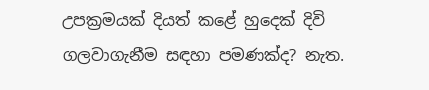උපක්‍රමයක් දියත් කළේ හුදෙක් දිවි ගලවාගැනීම සඳහා පමණක්ද? නැත.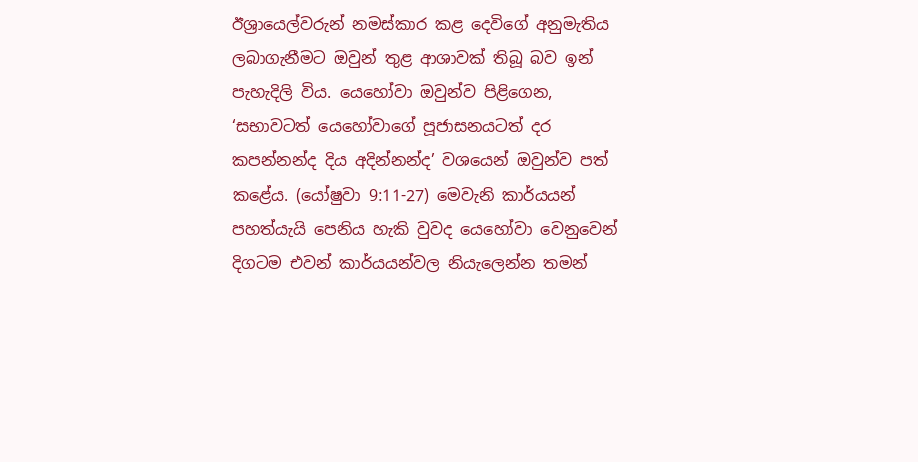ඊශ්‍රායෙල්වරුන් නමස්කාර කළ දෙවිගේ අනුමැතිය ලබාගැනීමට ඔවුන් තුළ ආශාවක් තිබූ බව ඉන් පැහැදිලි විය. යෙහෝවා ඔවුන්ව පිළිගෙන, ‘සභාවටත් යෙහෝවාගේ පූජාසනයටත් දර කපන්නන්ද දිය අදින්නන්ද’ වශයෙන් ඔවුන්ව පත් කළේය. (යෝෂුවා 9:11-27) මෙවැනි කාර්යයන් පහත්යැයි පෙනිය හැකි වුවද යෙහෝවා වෙනුවෙන් දිගටම එවන් කාර්යයන්වල නියැලෙන්න තමන්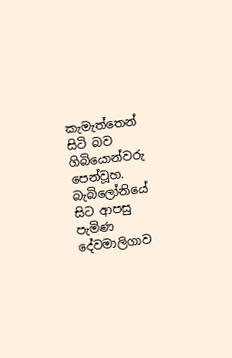කැමැත්තෙන් සිටි බව ගිබියොන්වරු පෙන්වූහ. බැබිලෝනියේ සිට ආපසු පැමිණ දේවමාලිගාව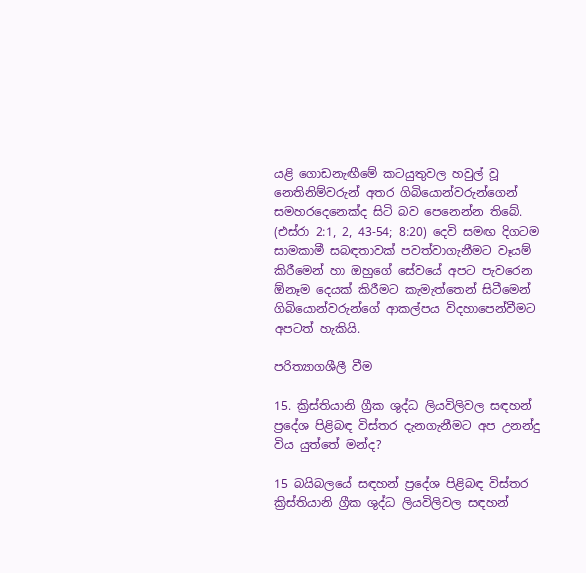යළි ගොඩනැඟීමේ කටයුතුවල හවුල් වූ නෙතිනිම්වරුන් අතර ගිබියොන්වරුන්ගෙන් සමහරදෙනෙක්ද සිටි බව පෙනෙන්න තිබේ. (එස්රා 2:1, 2, 43-54; 8:20) දෙවි සමඟ දිගටම සාමකාමී සබඳතාවක් පවත්වාගැනීමට වෑයම් කිරීමෙන් හා ඔහුගේ සේවයේ අපට පැවරෙන ඕනෑම දෙයක් කිරීමට කැමැත්තෙන් සිටීමෙන් ගිබියොන්වරුන්ගේ ආකල්පය විදහාපෙන්වීමට අපටත් හැකියි.

පරිත්‍යාගශීලී වීම

15. ක්‍රිස්තියානි ග්‍රීක ශුද්ධ ලියවිලිවල සඳහන් ප්‍රදේශ පිළිබඳ විස්තර දැනගැනීමට අප උනන්දු විය යුත්තේ මන්ද?

15 බයිබලයේ සඳහන් ප්‍රදේශ පිළිබඳ විස්තර ක්‍රිස්තියානි ග්‍රීක ශුද්ධ ලියවිලිවල සඳහන්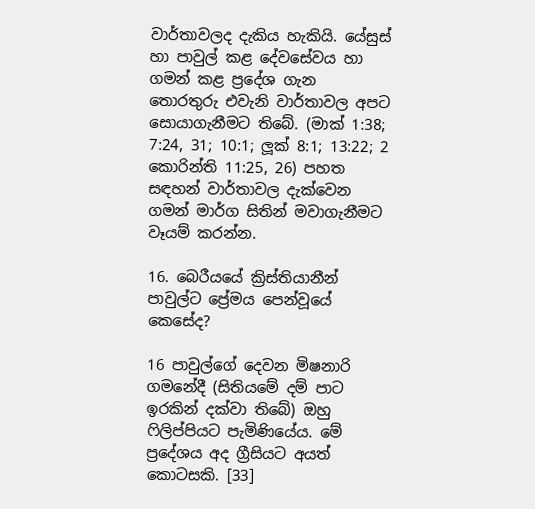වාර්තාවලද දැකිය හැකියි. යේසුස් හා පාවුල් කළ දේවසේවය හා ගමන් කළ ප්‍රදේශ ගැන තොරතුරු එවැනි වාර්තාවල අපට සොයාගැනීමට තිබේ. (මාක් 1:38; 7:24, 31; 10:1; ලූක් 8:1; 13:22; 2 කොරින්ති 11:25, 26) පහත සඳහන් වාර්තාවල දැක්වෙන ගමන් මාර්ග සිතින් මවාගැනීමට වෑයම් කරන්න.

16. බෙරීයයේ ක්‍රිස්තියානීන් පාවුල්ට ප්‍රේමය පෙන්වූයේ කෙසේද?

16 පාවුල්ගේ දෙවන මිෂනාරි ගමනේදී (සිතියමේ දම් පාට ඉරකින් දක්වා තිබේ) ඔහු ෆිලිප්පියට පැමිණියේය. මේ ප්‍රදේශය අද ග්‍රීසියට අයත් කොටසකි. [33]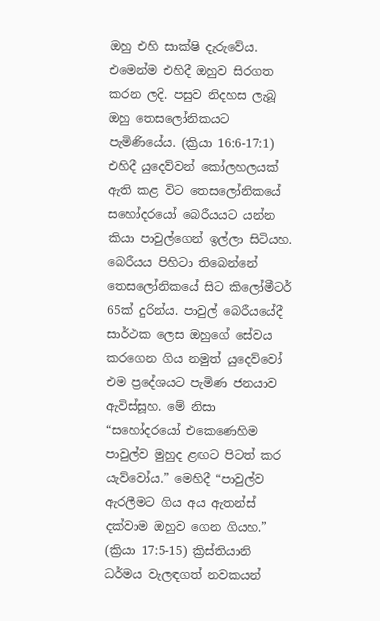ඔහු එහි සාක්ෂි දැරුවේය. එමෙන්ම එහිදී ඔහුව සිරගත කරන ලදි. පසුව නිදහස ලැබූ ඔහු තෙසලෝනිකයට පැමිණියේය. (ක්‍රියා 16:6-17:1) එහිදී යුදෙව්වන් කෝලහලයක් ඇති කළ විට තෙසලෝනිකයේ සහෝදරයෝ බෙරීයයට යන්න කියා පාවුල්ගෙන් ඉල්ලා සිටියහ. බෙරීයය පිහිටා තිබෙන්නේ තෙසලෝනිකයේ සිට කිලෝමීටර් 65ක් දුරින්ය. පාවුල් බෙරීයයේදී සාර්ථක ලෙස ඔහුගේ සේවය කරගෙන ගිය නමුත් යුදෙව්වෝ එම ප්‍රදේශයට පැමිණ ජනයාව ඇවිස්සූහ. මේ නිසා “සහෝදරයෝ එකෙණෙහිම පාවුල්ව මුහුද ළඟට පිටත් කර යැව්වෝය.” මෙහිදී “පාවුල්ව ඇරලීමට ගිය අය ඇතන්ස් දක්වාම ඔහුව ගෙන ගියහ.” (ක්‍රියා 17:5-15) ක්‍රිස්තියානි ධර්මය වැලඳගත් නවකයන්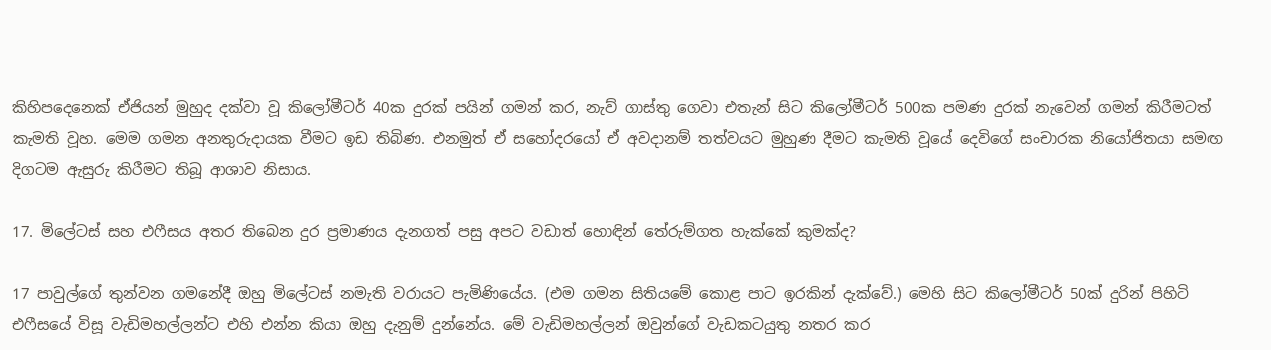කිහිපදෙනෙක් ඒජියන් මුහුද දක්වා වූ කිලෝමීටර් 40ක දුරක් පයින් ගමන් කර, නැව් ගාස්තු ගෙවා එතැන් සිට කිලෝමීටර් 500ක පමණ දුරක් නැවෙන් ගමන් කිරීමටත් කැමති වූහ. මෙම ගමන අනතුරුදායක වීමට ඉඩ තිබිණ. එනමුත් ඒ සහෝදරයෝ ඒ අවදානම් තත්වයට මුහුණ දීමට කැමති වූයේ දෙවිගේ සංචාරක නියෝජිතයා සමඟ දිගටම ඇසුරු කිරීමට තිබූ ආශාව නිසාය.

17. මිලේටස් සහ එෆීසය අතර තිබෙන දුර ප්‍රමාණය දැනගත් පසු අපට වඩාත් හොඳින් තේරුම්ගත හැක්කේ කුමක්ද?

17 පාවුල්ගේ තුන්වන ගමනේදී ඔහු මිලේටස් නමැති වරායට පැමිණියේය. (එම ගමන සිතියමේ කොළ පාට ඉරකින් දැක්වේ.) මෙහි සිට කිලෝමීටර් 50ක් දුරින් පිහිටි එෆීසයේ විසූ වැඩිමහල්ලන්ට එහි එන්න කියා ඔහු දැනුම් දුන්නේය. මේ වැඩිමහල්ලන් ඔවුන්ගේ වැඩකටයුතු නතර කර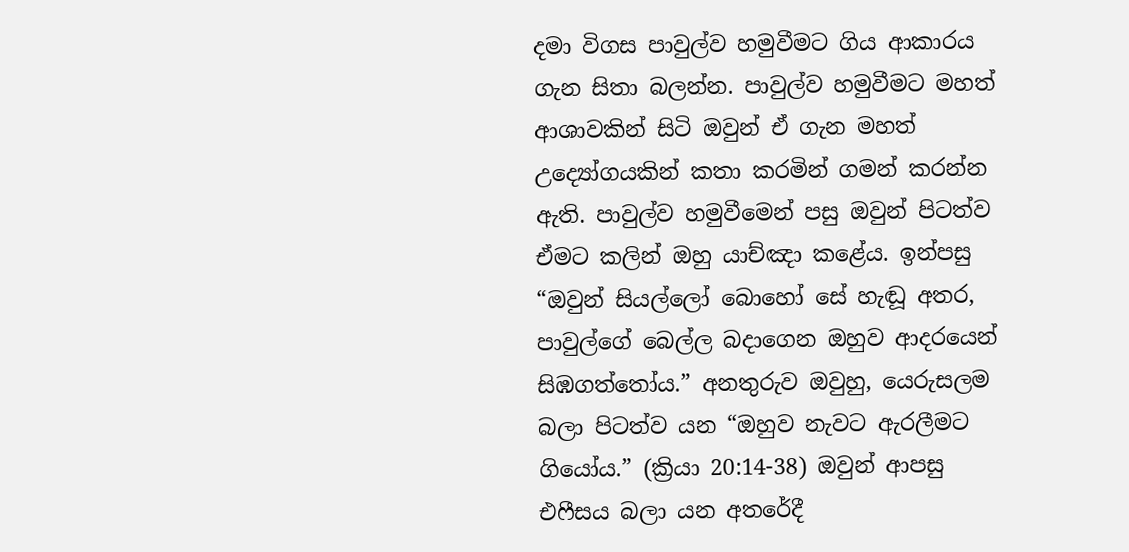දමා විගස පාවුල්ව හමුවීමට ගිය ආකාරය ගැන සිතා බලන්න. පාවුල්ව හමුවීමට මහත් ආශාවකින් සිටි ඔවුන් ඒ ගැන මහත් උද්‍යෝගයකින් කතා කරමින් ගමන් කරන්න ඇති. පාවුල්ව හමුවීමෙන් පසු ඔවුන් පිටත්ව ඒමට කලින් ඔහු යාච්ඤා කළේය. ඉන්පසු “ඔවුන් සියල්ලෝ බොහෝ සේ හැඬූ අතර, පාවුල්ගේ බෙල්ල බදාගෙන ඔහුව ආදරයෙන් සිඹගත්තෝය.” අනතුරුව ඔවුහු, යෙරුසලම බලා පිටත්ව යන “ඔහුව නැවට ඇරලීමට ගියෝය.” (ක්‍රියා 20:14-38) ඔවුන් ආපසු එෆීසය බලා යන අතරේදී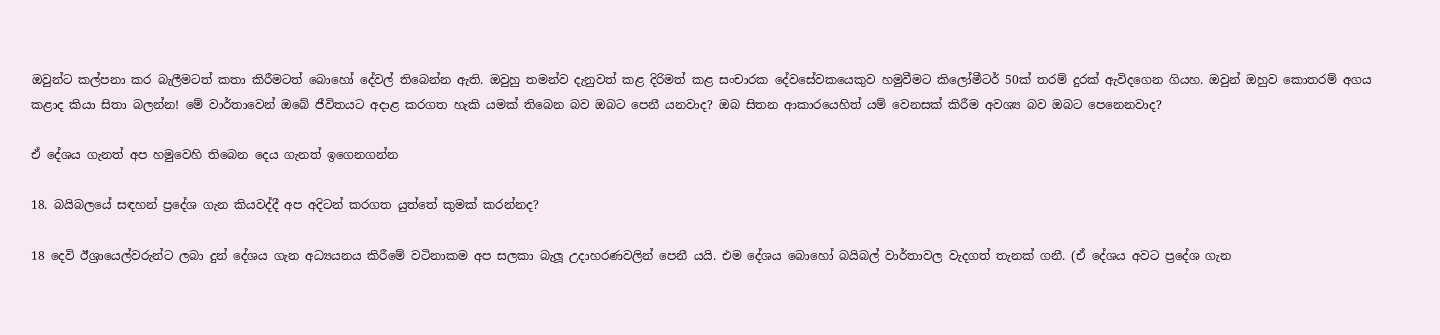ඔවුන්ට කල්පනා කර බැලීමටත් කතා කිරීමටත් බොහෝ දේවල් තිබෙන්න ඇති. ඔවුහු තමන්ව දැනුවත් කළ දිරිමත් කළ සංචාරක දේවසේවකයෙකුව හමුවීමට කිලෝමීටර් 50ක් තරම් දුරක් ඇවිදගෙන ගියහ. ඔවුන් ඔහුව කොතරම් අගය කළාද කියා සිතා බලන්න! මේ වාර්තාවෙන් ඔබේ ජීවිතයට අදාළ කරගත හැකි යමක් තිබෙන බව ඔබට පෙනී යනවාද? ඔබ සිතන ආකාරයෙහිත් යම් වෙනසක් කිරීම අවශ්‍ය බව ඔබට පෙනෙනවාද?

ඒ දේශය ගැනත් අප හමුවෙහි තිබෙන දෙය ගැනත් ඉගෙනගන්න

18. බයිබලයේ සඳහන් ප්‍රදේශ ගැන කියවද්දී අප අදිටන් කරගත යුත්තේ කුමක් කරන්නද?

18 දෙවි ඊශ්‍රායෙල්වරුන්ට ලබා දුන් දේශය ගැන අධ්‍යයනය කිරීමේ වටිනාකම අප සලකා බැලූ උදාහරණවලින් පෙනී යයි. එම දේශය බොහෝ බයිබල් වාර්තාවල වැදගත් තැනක් ගනී. (ඒ දේශය අවට ප්‍රදේශ ගැන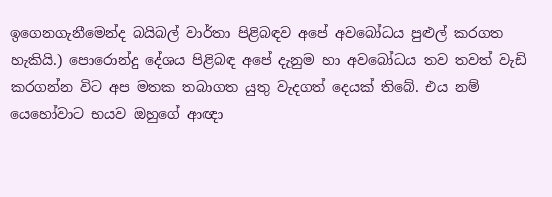ඉගෙනගැනීමෙන්ද බයිබල් වාර්තා පිළිබඳව අපේ අවබෝධය පුළුල් කරගත හැකියි.) පොරොන්දු දේශය පිළිබඳ අපේ දැනුම හා අවබෝධය තව තවත් වැඩි කරගන්න විට අප මතක තබාගත යුතු වැදගත් දෙයක් තිබේ. එය නම් යෙහෝවාට භයව ඔහුගේ ආඥා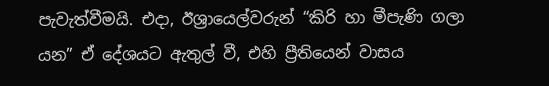පැවැත්වීමයි. එදා, ඊශ්‍රායෙල්වරුන් “කිරි හා මීපැණි ගලා යන” ඒ දේශයට ඇතුල් වී, එහි ප්‍රීතියෙන් වාසය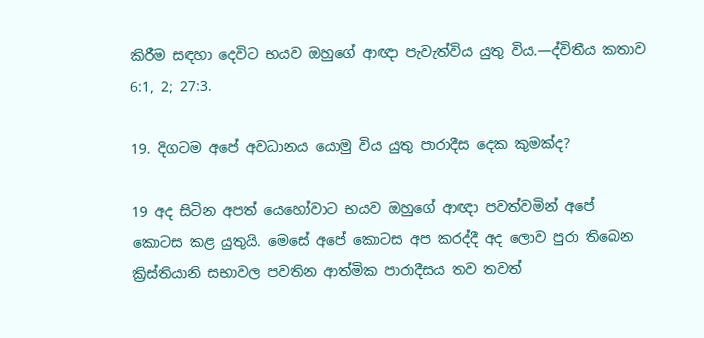කිරීම සඳහා දෙවිට භයව ඔහුගේ ආඥා පැවැත්විය යුතු විය.—ද්විතීය කතාව 6:1, 2; 27:3.

19. දිගටම අපේ අවධානය යොමු විය යුතු පාරාදීස දෙක කුමක්ද?

19 අද සිටින අපත් යෙහෝවාට භයව ඔහුගේ ආඥා පවත්වමින් අපේ කොටස කළ යුතුයි. මෙසේ අපේ කොටස අප කරද්දී අද ලොව පුරා තිබෙන ක්‍රිස්තියානි සභාවල පවතින ආත්මික පාරාදීසය තව තවත්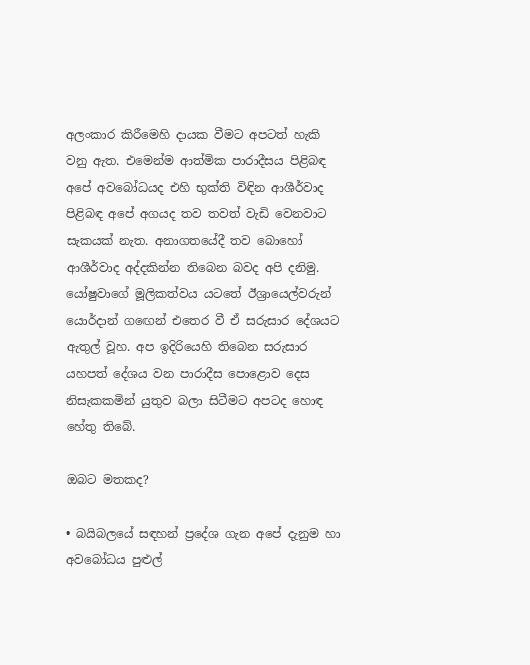අලංකාර කිරීමෙහි දායක වීමට අපටත් හැකි වනු ඇත. එමෙන්ම ආත්මික පාරාදීසය පිළිබඳ අපේ අවබෝධයද එහි භුක්ති විඳින ආශීර්වාද පිළිබඳ අපේ අගයද තව තවත් වැඩි වෙනවාට සැකයක් නැත. අනාගතයේදී තව බොහෝ ආශීර්වාද අද්දකින්න තිබෙන බවද අපි දනිමු. යෝෂුවාගේ මූලිකත්වය යටතේ ඊශ්‍රායෙල්වරුන් යොර්දාන් ගඟෙන් එතෙර වී ඒ සරුසාර දේශයට ඇතුල් වූහ. අප ඉදිරියෙහි තිබෙන සරුසාර යහපත් දේශය වන පාරාදීස පොළොව දෙස නිසැකකමින් යුතුව බලා සිටීමට අපටද හොඳ හේතු තිබේ.

ඔබට මතකද?

• බයිබලයේ සඳහන් ප්‍රදේශ ගැන අපේ දැනුම හා අවබෝධය පුළුල්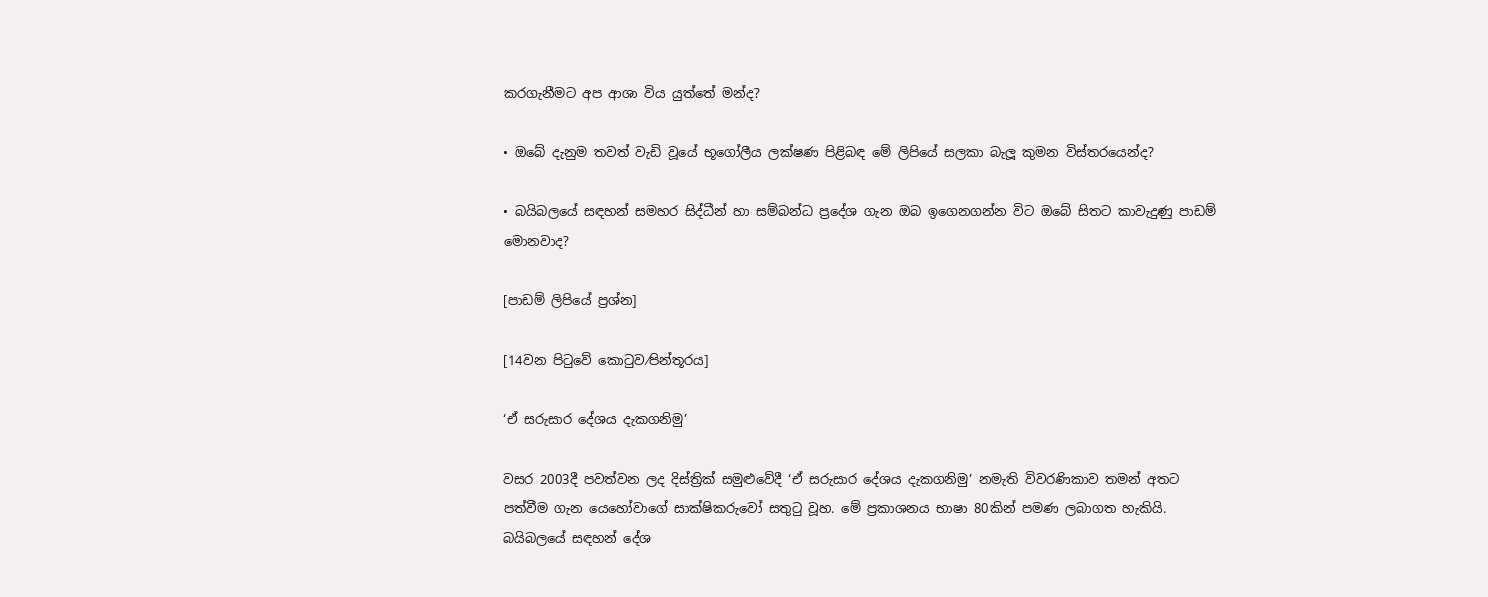කරගැනීමට අප ආශා විය යුත්තේ මන්ද?

• ඔබේ දැනුම තවත් වැඩි වූයේ භූගෝලීය ලක්ෂණ පිළිබඳ මේ ලිපියේ සලකා බැලූ කුමන විස්තරයෙන්ද?

• බයිබලයේ සඳහන් සමහර සිද්ධීන් හා සම්බන්ධ ප්‍රදේශ ගැන ඔබ ඉගෙනගන්න විට ඔබේ සිතට කාවැදුණු පාඩම් මොනවාද?

[පාඩම් ලිපියේ ප්‍රශ්න]

[14වන පිටුවේ කොටුව⁄පින්තූරය]

‘ඒ සරුසාර දේශය දැකගනිමු’

වසර 2003දී පවත්වන ලද දිස්ත්‍රික් සමුළුවේදී ‘ඒ සරුසාර දේශය දැකගනිමු’ නමැති විවරණිකාව තමන් අතට පත්වීම ගැන යෙහෝවාගේ සාක්ෂිකරුවෝ සතුටු වූහ. මේ ප්‍රකාශනය භාෂා 80කින් පමණ ලබාගත හැකියි. බයිබලයේ සඳහන් දේශ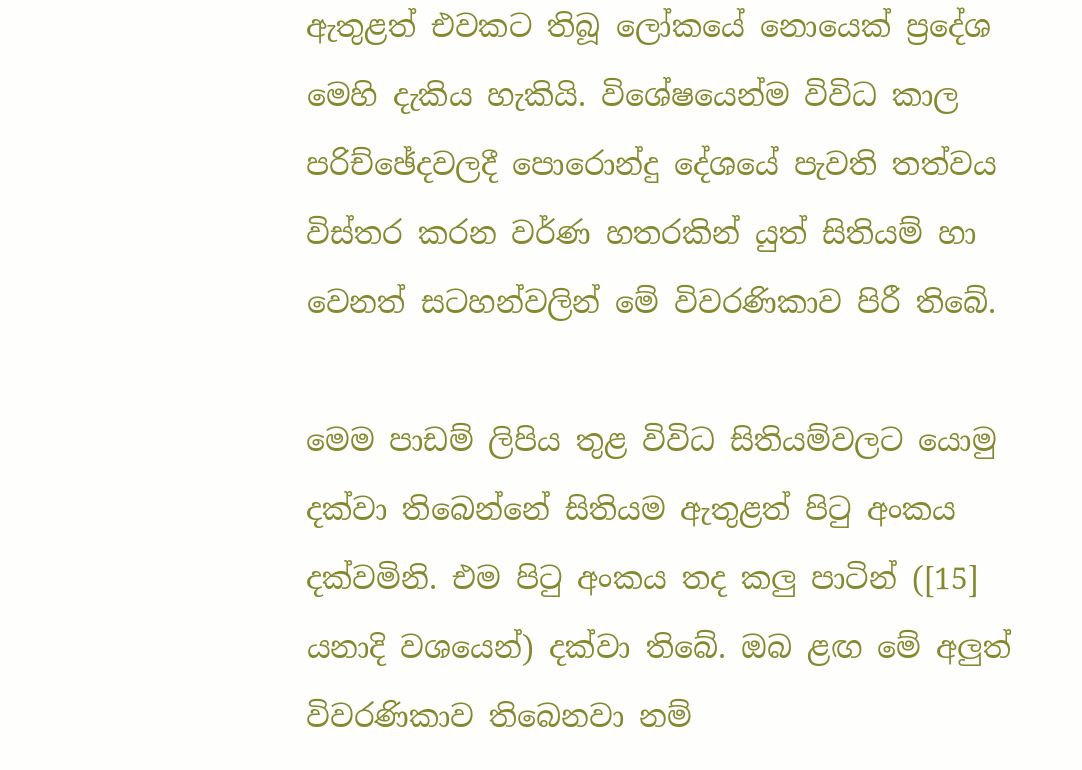ඇතුළත් එවකට තිබූ ලෝකයේ නොයෙක් ප්‍රදේශ මෙහි දැකිය හැකියි. විශේෂයෙන්ම විවිධ කාල පරිච්ඡේදවලදී පොරොන්දු දේශයේ පැවති තත්වය විස්තර කරන වර්ණ හතරකින් යුත් සිතියම් හා වෙනත් සටහන්වලින් මේ විවරණිකාව පිරී තිබේ.

මෙම පාඩම් ලිපිය තුළ විවිධ සිතියම්වලට යොමු දක්වා තිබෙන්නේ සිතියම ඇතුළත් පිටු අංකය දක්වමිනි. එම පිටු අංකය තද කලු පාටින් ([15] යනාදි වශයෙන්) දක්වා තිබේ. ඔබ ළඟ මේ අලුත් විවරණිකාව තිබෙනවා නම්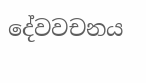දේවවචනය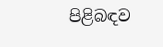පිළිබඳව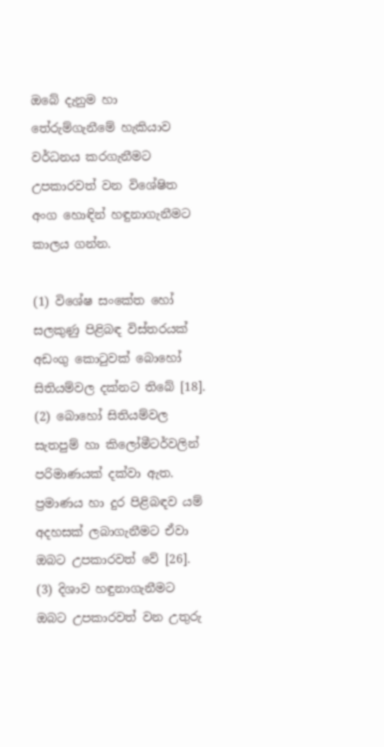ඔබේ දැනුම හා තේරුම්ගැනීමේ හැකියාව වර්ධනය කරගැනීමට උපකාරවත් වන විශේෂිත අංග හොඳින් හඳුනාගැනීමට කාලය ගන්න.

(1) විශේෂ සංකේත හෝ සලකුණු පිළිබඳ විස්තරයක් අඩංගු කොටුවක් බොහෝ සිතියම්වල දක්නට තිබේ [18]. (2) බොහෝ සිතියම්වල සැතපුම් හා කිලෝමීටර්වලින් පරිමාණයක් දක්වා ඇත. ප්‍රමාණය හා දුර පිළිබඳව යම් අදහසක් ලබාගැනීමට ඒවා ඔබට උපකාරවත් වේ [26]. (3) දිශාව හඳුනාගැනීමට ඔබට උපකාරවත් වන උතුරු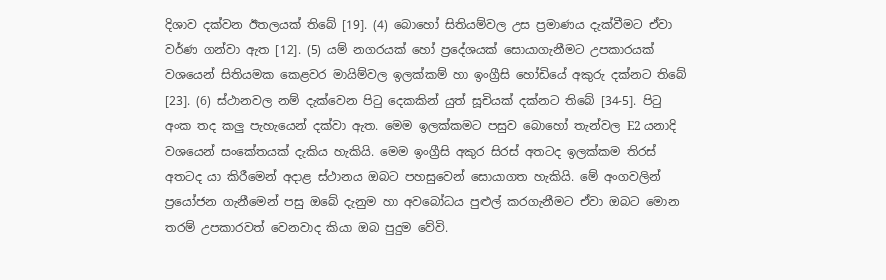දිශාව දක්වන ඊතලයක් තිබේ [19]. (4) බොහෝ සිතියම්වල උස ප්‍රමාණය දැක්වීමට ඒවා වර්ණ ගන්වා ඇත [12]. (5) යම් නගරයක් හෝ ප්‍රදේශයක් සොයාගැනීමට උපකාරයක් වශයෙන් සිතියමක කෙළවර මායිම්වල ඉලක්කම් හා ඉංග්‍රීසි හෝඩියේ අකුරු දක්නට තිබේ [23]. (6) ස්ථානවල නම් දැක්වෙන පිටු දෙකකින් යුත් සූචියක් දක්නට තිබේ [34-5]. පිටු අංක තද කලු පැහැයෙන් දක්වා ඇත. මෙම ඉලක්කමට පසුව බොහෝ තැන්වල E2 යනාදි වශයෙන් සංකේතයක් දැකිය හැකියි. මෙම ඉංග්‍රීසි අකුර සිරස් අතටද ඉලක්කම තිරස් අතටද යා කිරීමෙන් අදාළ ස්ථානය ඔබට පහසුවෙන් සොයාගත හැකියි. මේ අංගවලින් ප්‍රයෝජන ගැනීමෙන් පසු ඔබේ දැනුම හා අවබෝධය පුළුල් කරගැනීමට ඒවා ඔබට මොන තරම් උපකාරවත් වෙනවාද කියා ඔබ පුදුම වේවි.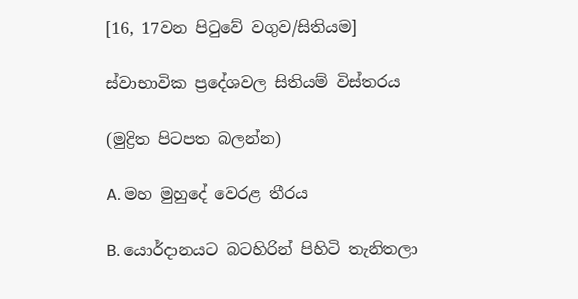[16, 17වන පිටුවේ වගුව/සිතියම]

ස්වාභාවික ප්‍රදේශවල සිතියම් විස්තරය

(මුද්‍රිත පිටපත බලන්න)

A. මහ මුහුදේ වෙරළ තීරය

B. යොර්දානයට බටහිරින් පිහිටි තැනිතලා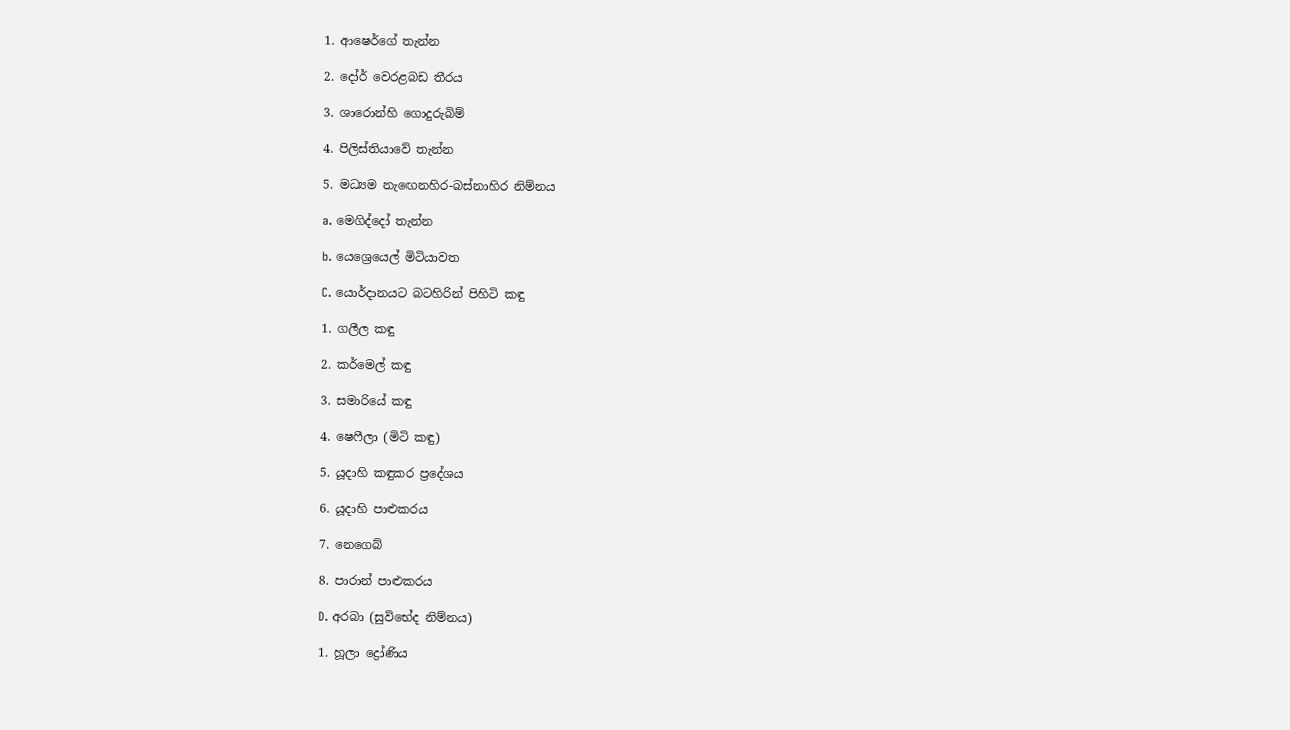1. ආෂෙර්ගේ තැන්න

2. දෝර් වෙරළබඩ තීරය

3. ශාරොන්හි ගොදුරුබිම්

4. පිලිස්තියාවේ තැන්න

5. මධ්‍යම නැඟෙනහිර-බස්නාහිර නිම්නය

a. මෙගිද්දෝ තැන්න

b. යෙශ්‍රෙයෙල් මිටියාවත

C. යොර්දානයට බටහිරින් පිහිටි කඳු

1. ගලීල කඳු

2. කර්මෙල් කඳු

3. සමාරියේ කඳු

4. ෂෙෆීලා (මිටි කඳු)

5. යූදාහි කඳුකර ප්‍රදේශය

6. යූදාහි පාළුකරය

7. නෙගෙබ්

8. පාරාන් පාළුකරය

D. අරබා (සුවිභේද නිම්නය)

1. හූලා ද්‍රෝණිය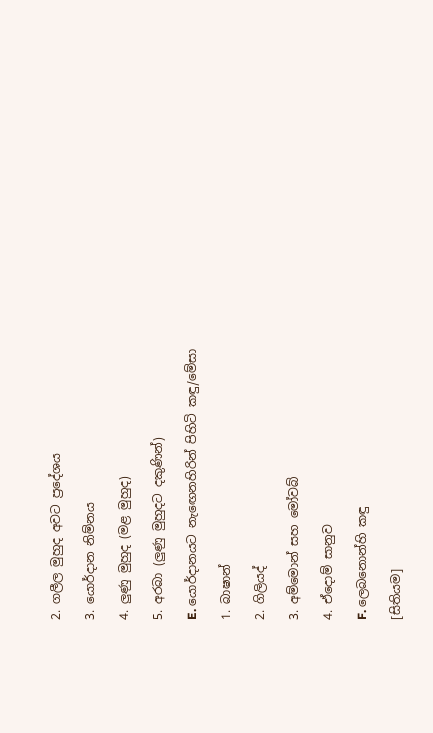2. ගලීල මුහුද අවට ප්‍රදේශය

3. යොර්දාන නිම්නය

4. ලුණු මුහුද (මළ මුහුද)

5. අරබා (ලුණු මුහුදට දකුණින්)

E. යොර්දානයට නැඟෙනහිරින් පිහිටි කඳු/මේසා

1. බාෂාන්

2. ගිලියද්

3. අම්මොන් සහ මෝවබ්

4. ඒදොම් සානුව

F. ලෙබනොන්හි කඳු

[සිතියම]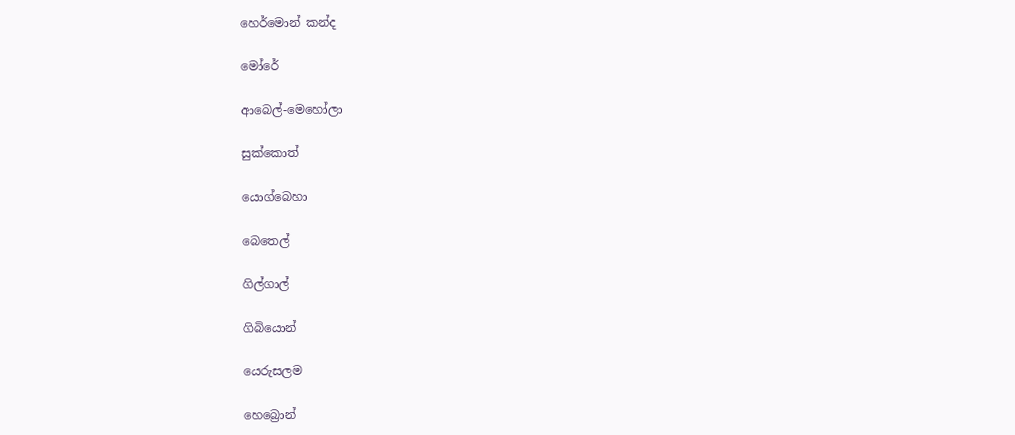හෙර්මොන් කන්ද

මෝරේ

ආබෙල්-මෙහෝලා

සුක්කොත්

යොග්බෙහා

බෙතෙල්

ගිල්ගාල්

ගිබියොන්

යෙරුසලම

හෙබ්‍රොන්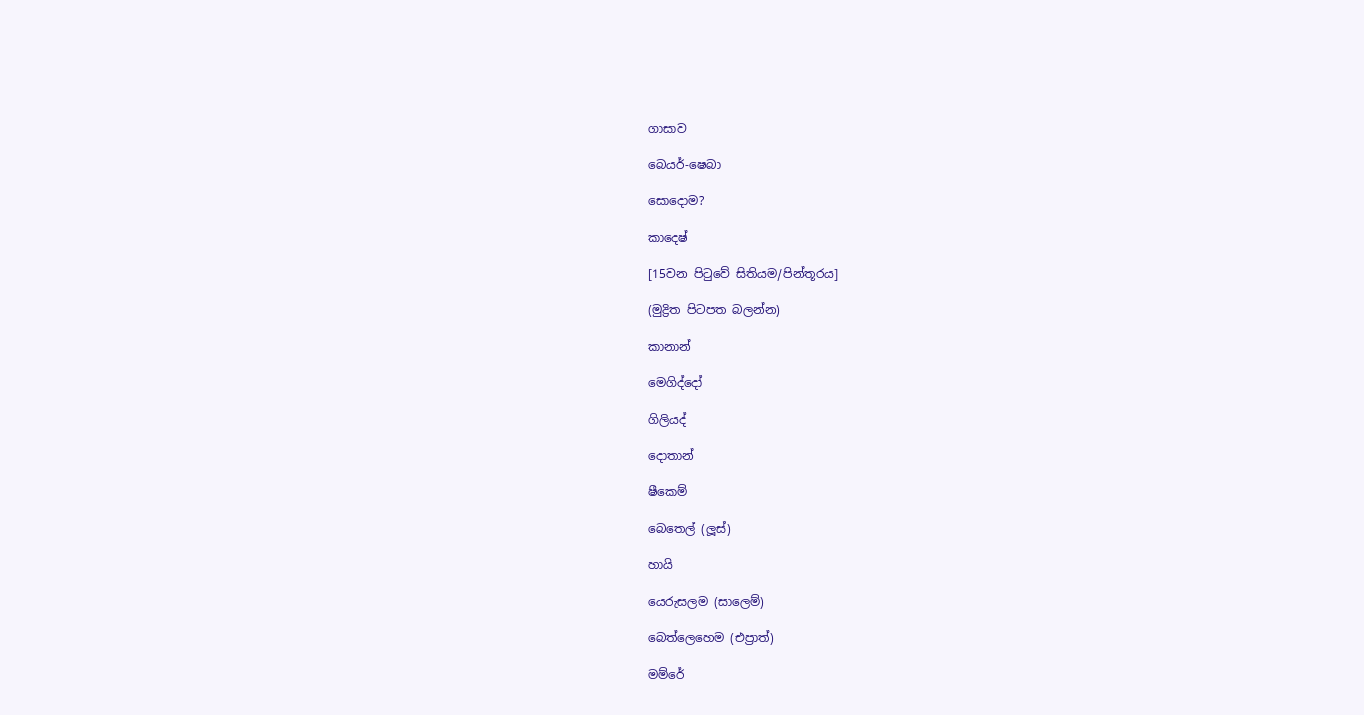ගාසාව

බෙයර්-ෂෙබා

සොදොම?

කාදෙෂ්

[15වන පිටුවේ සිතියම/පින්තූරය]

(මුද්‍රිත පිටපත බලන්න)

කානාන්

මෙගිද්දෝ

ගිලියද්

දොතාන්

ෂීකෙම්

බෙතෙල් (ලූස්)

හායි

යෙරුසලම (සාලෙම්)

බෙත්ලෙහෙම (එප්‍රාත්)

මම්රේ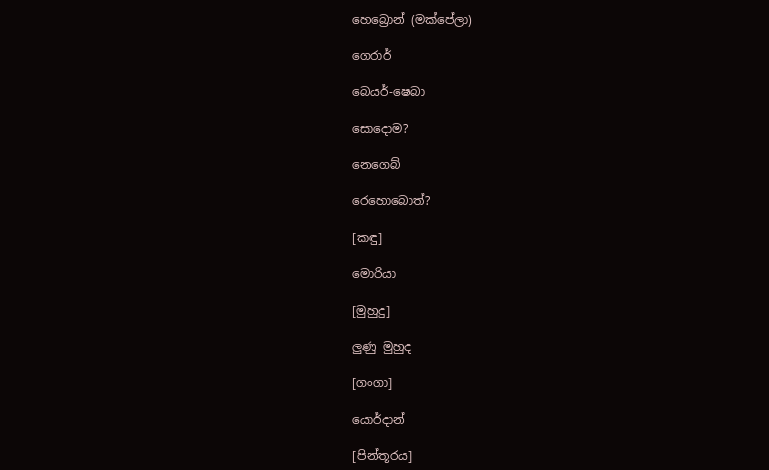හෙබ්‍රොන් (මක්පේලා)

ගෙරාර්

බෙයර්-ෂෙබා

සොදොම?

නෙගෙබ්

රෙහොබොත්?

[කඳු]

මොරියා

[මුහුදු]

ලුණු මුහුද

[ගංගා]

යොර්දාන්

[පින්තූරය]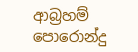ආබ්‍රහම් පොරොන්දු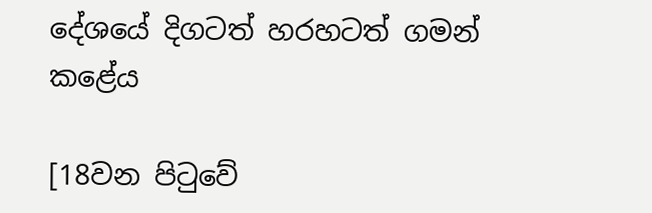දේශයේ දිගටත් හරහටත් ගමන් කළේය

[18වන පිටුවේ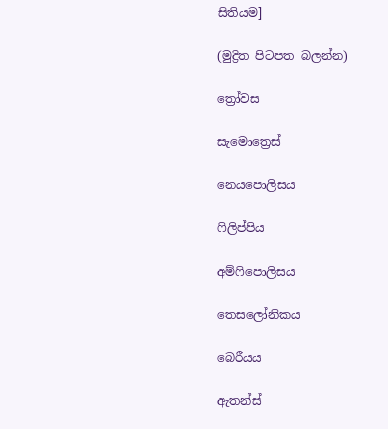සිතියම]

(මුද්‍රිත පිටපත බලන්න)

ත්‍රෝවස

සැමොත්‍රෙස්

නෙයපොලිසය

ෆිලිප්පිය

අම්ෆිපොලිසය

තෙසලෝනිකය

බෙරීයය

ඇතන්ස්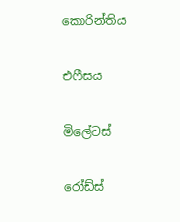කොරින්තිය

එෆීසය

මිලේටස්

රෝඩ්ස්